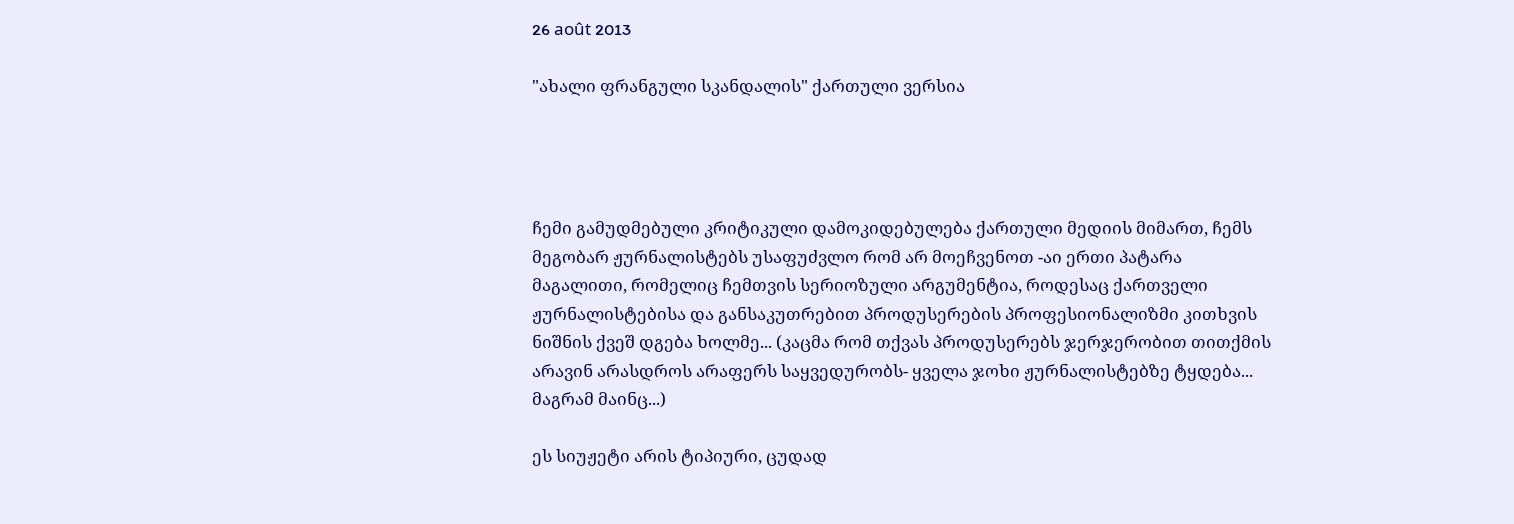26 août 2013

"ახალი ფრანგული სკანდალის" ქართული ვერსია




ჩემი გამუდმებული კრიტიკული დამოკიდებულება ქართული მედიის მიმართ, ჩემს მეგობარ ჟურნალისტებს უსაფუძვლო რომ არ მოეჩვენოთ -აი ერთი პატარა მაგალითი, რომელიც ჩემთვის სერიოზული არგუმენტია, როდესაც ქართველი ჟურნალისტებისა და განსაკუთრებით პროდუსერების პროფესიონალიზმი კითხვის ნიშნის ქვეშ დგება ხოლმე... (კაცმა რომ თქვას პროდუსერებს ჯერჯერობით თითქმის არავინ არასდროს არაფერს საყვედურობს- ყველა ჯოხი ჟურნალისტებზე ტყდება... მაგრამ მაინც...)

ეს სიუჟეტი არის ტიპიური, ცუდად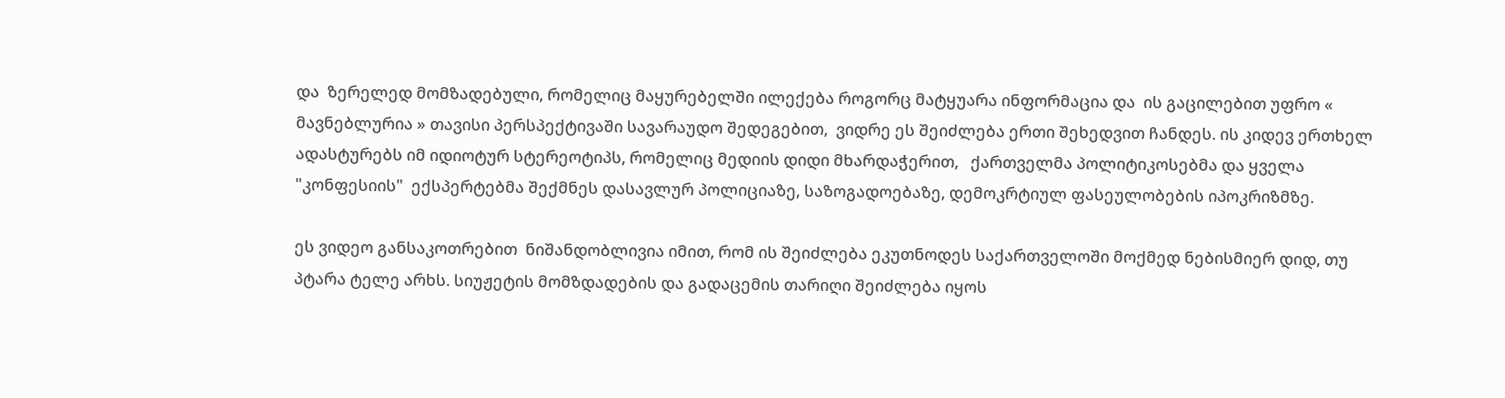და  ზერელედ მომზადებული, რომელიც მაყურებელში ილექება როგორც მატყუარა ინფორმაცია და  ის გაცილებით უფრო « მავნებლურია » თავისი პერსპექტივაში სავარაუდო შედეგებით,  ვიდრე ეს შეიძლება ერთი შეხედვით ჩანდეს. ის კიდევ ერთხელ ადასტურებს იმ იდიოტურ სტერეოტიპს, რომელიც მედიის დიდი მხარდაჭერით,   ქართველმა პოლიტიკოსებმა და ყველა "კონფესიის"  ექსპერტებმა შექმნეს დასავლურ პოლიციაზე, საზოგადოებაზე, დემოკრტიულ ფასეულობების იპოკრიზმზე.

ეს ვიდეო განსაკოთრებით  ნიშანდობლივია იმით, რომ ის შეიძლება ეკუთნოდეს საქართველოში მოქმედ ნებისმიერ დიდ, თუ პტარა ტელე არხს. სიუჟეტის მომზდადების და გადაცემის თარიღი შეიძლება იყოს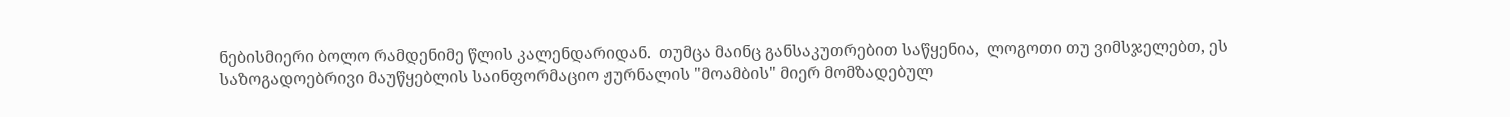ნებისმიერი ბოლო რამდენიმე წლის კალენდარიდან.  თუმცა მაინც განსაკუთრებით საწყენია,  ლოგოთი თუ ვიმსჯელებთ, ეს საზოგადოებრივი მაუწყებლის საინფორმაციო ჟურნალის "მოამბის" მიერ მომზადებულ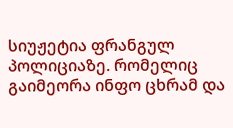სიუჟეტია ფრანგულ პოლიციაზე. რომელიც გაიმეორა ინფო ცხრამ და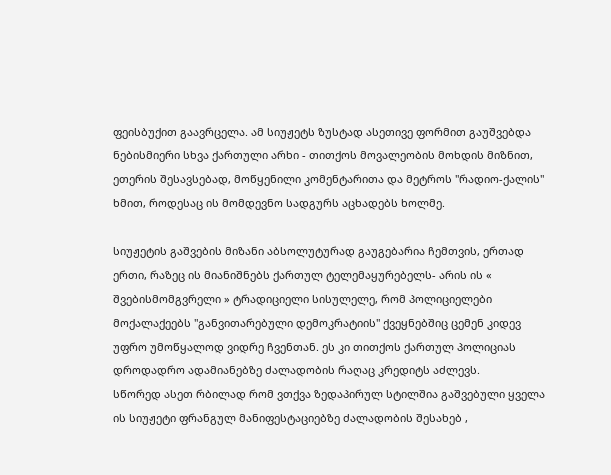ფეისბუქით გაავრცელა. ამ სიუჟეტს ზუსტად ასეთივე ფორმით გაუშვებდა ნებისმიერი სხვა ქართული არხი - თითქოს მოვალეობის მოხდის მიზნით, ეთერის შესავსებად, მოწყენილი კომენტარითა და მეტროს "რადიო-ქალის" ხმით, როდესაც ის მომდევნო სადგურს აცხადებს ხოლმე.

სიუჟეტის გაშვების მიზანი აბსოლუტურად გაუგებარია ჩემთვის, ერთად ერთი, რაზეც ის მიანიშნებს ქართულ ტელემაყურებელს- არის ის « შვებისმომგვრელი » ტრადიციელი სისულელე, რომ პოლიციელები მოქალაქეებს "განვითარებული დემოკრატიის" ქვეყნებშიც ცემენ კიდევ უფრო უმოწყალოდ ვიდრე ჩვენთან. ეს კი თითქოს ქართულ პოლიციას დროდადრო ადამიანებზე ძალადობის რაღაც კრედიტს აძლევს.
სწორედ ასეთ რბილად რომ ვთქვა ზედაპირულ სტილშია გაშვებული ყველა ის სიუჟეტი ფრანგულ მანიფესტაციებზე ძალადობის შესახებ ,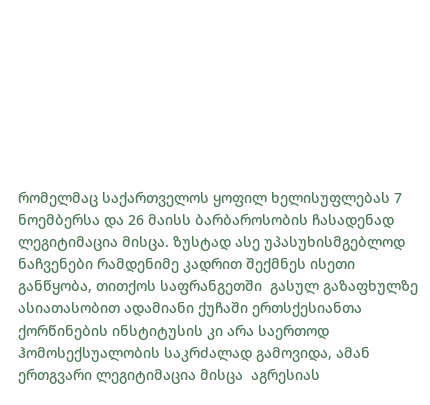რომელმაც საქართველოს ყოფილ ხელისუფლებას 7 ნოემბერსა და 26 მაისს ბარბაროსობის ჩასადენად ლეგიტიმაცია მისცა. ზუსტად ასე უპასუხისმგებლოდ ნაჩვენები რამდენიმე კადრით შექმნეს ისეთი განწყობა, თითქოს საფრანგეთში  გასულ გაზაფხულზე ასიათასობით ადამიანი ქუჩაში ერთსქესიანთა ქორწინების ინსტიტუსის კი არა საერთოდ ჰომოსექსუალობის საკრძალად გამოვიდა, ამან ერთგვარი ლეგიტიმაცია მისცა  აგრესიას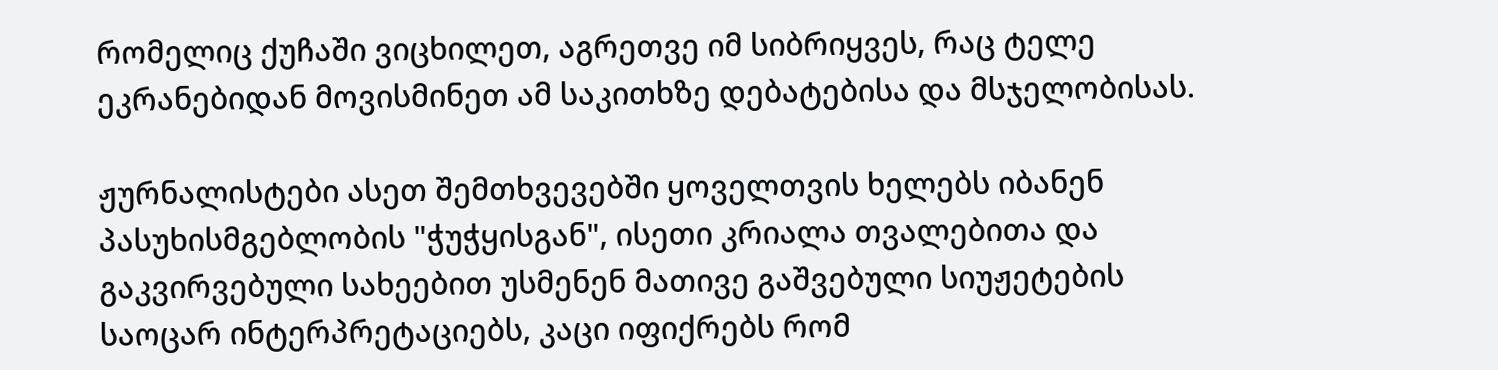რომელიც ქუჩაში ვიცხილეთ, აგრეთვე იმ სიბრიყვეს, რაც ტელე ეკრანებიდან მოვისმინეთ ამ საკითხზე დებატებისა და მსჯელობისას.

ჟურნალისტები ასეთ შემთხვევებში ყოველთვის ხელებს იბანენ პასუხისმგებლობის "ჭუჭყისგან", ისეთი კრიალა თვალებითა და გაკვირვებული სახეებით უსმენენ მათივე გაშვებული სიუჟეტების საოცარ ინტერპრეტაციებს, კაცი იფიქრებს რომ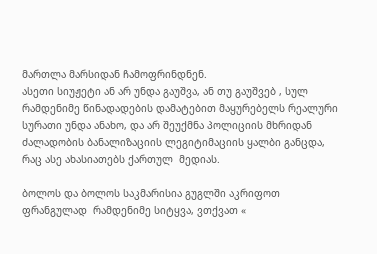მართლა მარსიდან ჩამოფრინდნენ.
ასეთი სიუჟეტი ან არ უნდა გაუშვა, ან თუ გაუშვებ , სულ რამდენიმე წინადადების დამატებით მაყურებელს რეალური სურათი უნდა ანახო, და არ შეუქმნა პოლიციის მხრიდან ძალადობის ბანალიზაციის ლეგიტიმაციის ყალბი განცდა, რაც ასე ახასიათებს ქართულ  მედიას.

ბოლოს და ბოლოს საკმარისია გუგლში აკრიფოთ ფრანგულად  რამდენიმე სიტყვა, ვთქვათ «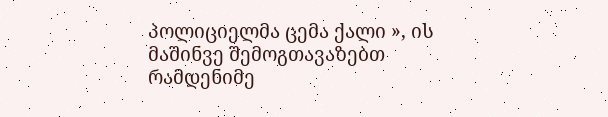პოლიციელმა ცემა ქალი », ის მაშინვე შემოგთავაზებთ რამდენიმე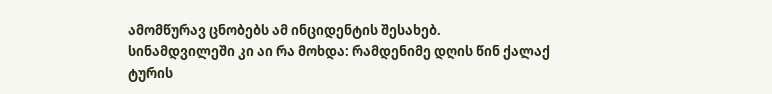ამომწურავ ცნობებს ამ ინციდენტის შესახებ.
სინამდვილეში კი აი რა მოხდა: რამდენიმე დღის წინ ქალაქ ტურის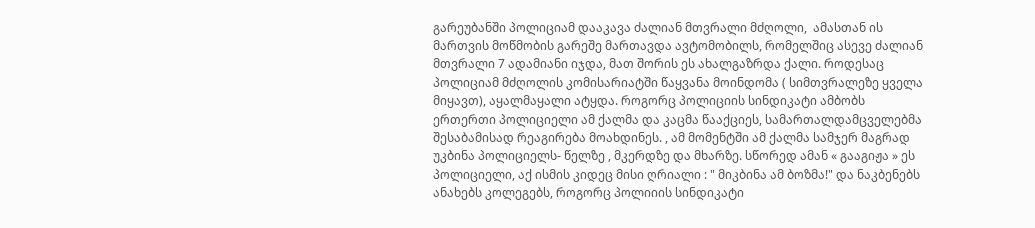გარეუბანში პოლიციამ დააკავა ძალიან მთვრალი მძღოლი,  ამასთან ის  მართვის მოწმობის გარეშე მართავდა ავტომობილს, რომელშიც ასევე ძალიან მთვრალი 7 ადამიანი იჯდა, მათ შორის ეს ახალგაზრდა ქალი. როდესაც პოლიციამ მძღოლის კომისარიატში წაყვანა მოინდომა ( სიმთვრალეზე ყველა მიყავთ), აყალმაყალი ატყდა. როგორც პოლიციის სინდიკატი ამბობს ერთერთი პოლიციელი ამ ქალმა და კაცმა წააქციეს, სამართალდამცველებმა შესაბამისად რეაგირება მოახდინეს. , ამ მომენტში ამ ქალმა სამჯერ მაგრად უკბინა პოლიციელს- წელზე , მკერდზე და მხარზე. სწორედ ამან « გააგიჟა » ეს პოლიციელი, აქ ისმის კიდეც მისი ღრიალი : " მიკბინა ამ ბოზმა!" და ნაკბენებს ანახებს კოლეგებს, როგორც პოლიიის სინდიკატი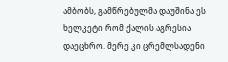ამბობს, გამწრებულმა დაუშინა ეს ხელკეტი რომ ქალის აგრესია დაეცხრო. მერე კი ცრემლსადენი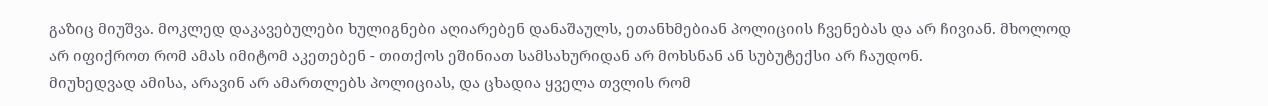გაზიც მიუშვა. მოკლედ დაკავებულები ხულიგნები აღიარებენ დანაშაულს, ეთანხმებიან პოლიციის ჩვენებას და არ ჩივიან. მხოლოდ არ იფიქროთ რომ ამას იმიტომ აკეთებენ - თითქოს ეშინიათ სამსახურიდან არ მოხსნან ან სუბუტექსი არ ჩაუდონ.
მიუხედვად ამისა, არავინ არ ამართლებს პოლიციას, და ცხადია ყველა თვლის რომ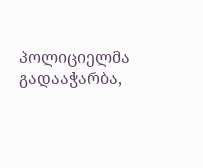პოლიციელმა გადააჭარბა,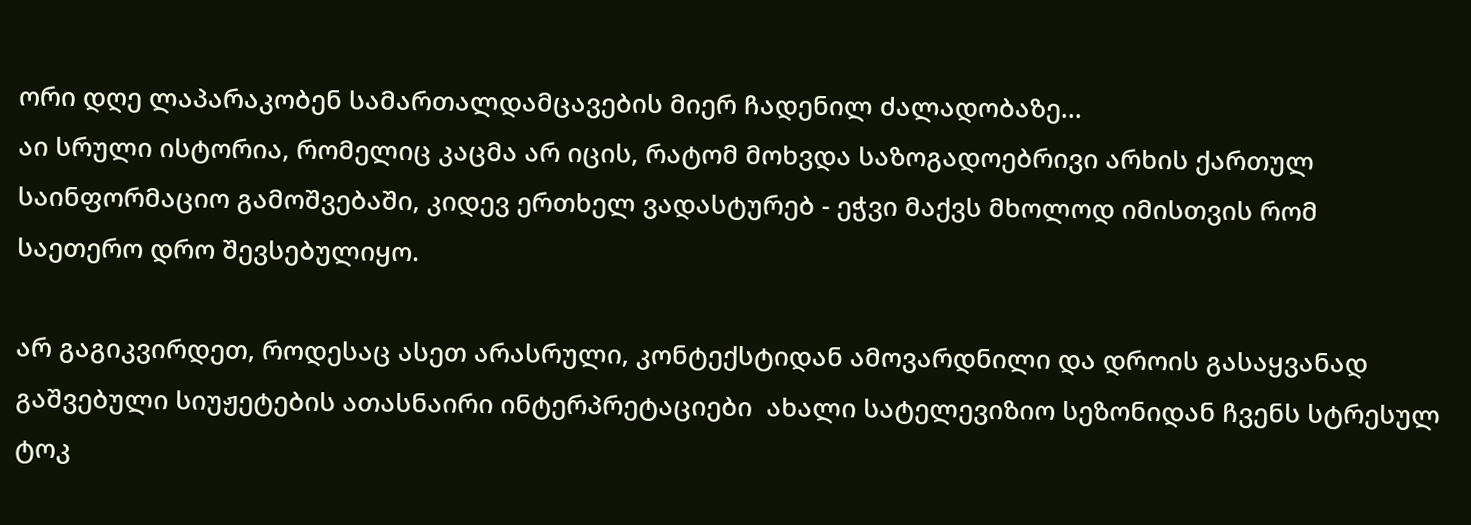ორი დღე ლაპარაკობენ სამართალდამცავების მიერ ჩადენილ ძალადობაზე...
აი სრული ისტორია, რომელიც კაცმა არ იცის, რატომ მოხვდა საზოგადოებრივი არხის ქართულ საინფორმაციო გამოშვებაში, კიდევ ერთხელ ვადასტურებ - ეჭვი მაქვს მხოლოდ იმისთვის რომ საეთერო დრო შევსებულიყო.

არ გაგიკვირდეთ, როდესაც ასეთ არასრული, კონტექსტიდან ამოვარდნილი და დროის გასაყვანად გაშვებული სიუჟეტების ათასნაირი ინტერპრეტაციები  ახალი სატელევიზიო სეზონიდან ჩვენს სტრესულ ტოკ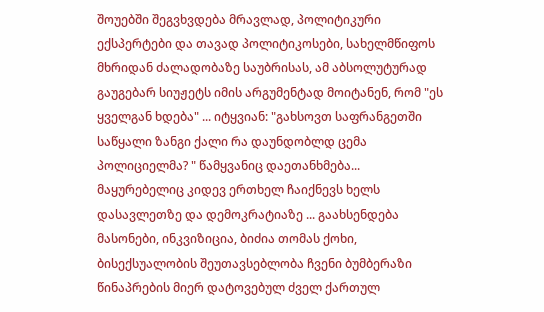შოუებში შეგვხვდება მრავლად, პოლიტიკური ექსპერტები და თავად პოლიტიკოსები, სახელმწიფოს მხრიდან ძალადობაზე საუბრისას, ამ აბსოლუტურად გაუგებარ სიუჟეტს იმის არგუმენტად მოიტანენ, რომ "ეს ყველგან ხდება" ... იტყვიან: "გახსოვთ საფრანგეთში საწყალი ზანგი ქალი რა დაუნდობლდ ცემა პოლიციელმა? " წამყვანიც დაეთანხმება... მაყურებელიც კიდევ ერთხელ ჩაიქნევს ხელს დასავლეთზე და დემოკრატიაზე ... გაახსენდება მასონები, ინკვიზიცია, ბიძია თომას ქოხი, ბისექსუალობის შეუთავსებლობა ჩვენი ბუმბერაზი წინაპრების მიერ დატოვებულ ძველ ქართულ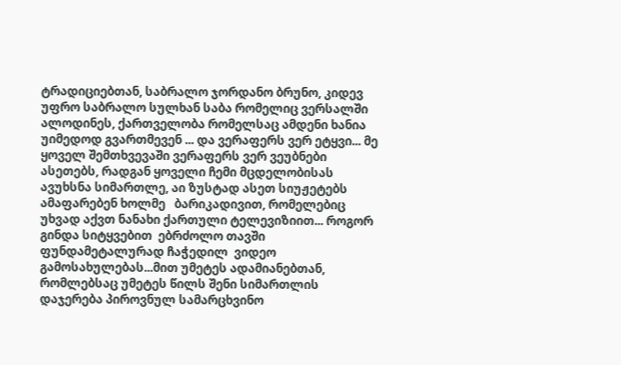ტრადიციებთან, საბრალო ჯორდანო ბრუნო, კიდევ უფრო საბრალო სულხან საბა რომელიც ვერსალში ალოდინეს, ქართველობა რომელსაც ამდენი ხანია უიმედოდ გვართმევენ ... და ვერაფერს ვერ ეტყვი... მე ყოველ შემთხვევაში ვერაფერს ვერ ვეუბნები ასეთებს, რადგან ყოველი ჩემი მცდელობისას ავუხსნა სიმართლე, აი ზუსტად ასეთ სიუჟეტებს ამაფარებენ ხოლმე   ბარიკადივით, რომელებიც  უხვად აქვთ ნანახი ქართული ტელევიზიით... როგორ გინდა სიტყვებით  ებრძოლო თავში ფუნდამეტალურად ჩაჭედილ  ვიდეო გამოსახულებას...მით უმეტეს ადამიანებთან, რომლებსაც უმეტეს წილს შენი სიმართლის დაჯერება პიროვნულ სამარცხვინო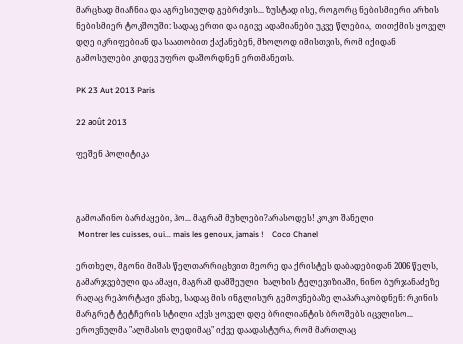მარცხად მიაჩნია და აგრესიულდ გებრძვის... ზუსტად ისე, როგორც ნებისმიერი არხის ნებისმიერ ტოკშოუში: სადაც ერთი და იგივე ადამიანები უკვე წლებია,  თითქმის ყოველ დღე იკრიფებიან და საათობით ქაქანებენ, მხოლოდ იმისთვის, რომ იქიდან გამოსულები კიდევ უფრო დაშორდნენ ერთმანეთს.

PK 23 Aut 2013 Paris

22 août 2013

ფეშენ პოლიტიკა



გამოაჩინო ბარძაყები, ჰო... მაგრამ მუხლები?არასოდეს! კოკო შანელი
 Montrer les cuisses, oui... mais les genoux, jamais !    Coco Chanel

ერთხელ, მგონი მიშას წელთარრიცხვით მეორე და ქრისტეს დაბადებიდან 2006 წელს,  გამარჯვებული და ამაყი, მაგრამ დამშეული  ხალხის ტელევიზიაში, ნინო ბურჯანაძეზე რაღაც რეპორტაჟი ვნახე, სადაც მის ინგლისურ გემოვნებაზე ლაპარაკობდნენ: რკინის მარგრეტ ტეტჩერის სტილი აქვს ყოველ დღე ბრილიანტის ბროშებს იცვლისო...  ეროვნულმა "ალმასის ლედიმაც" იქვე დაადასტურა, რომ მართლაც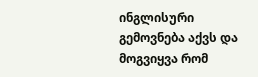ინგლისური გემოვნება აქვს და მოგვიყვა რომ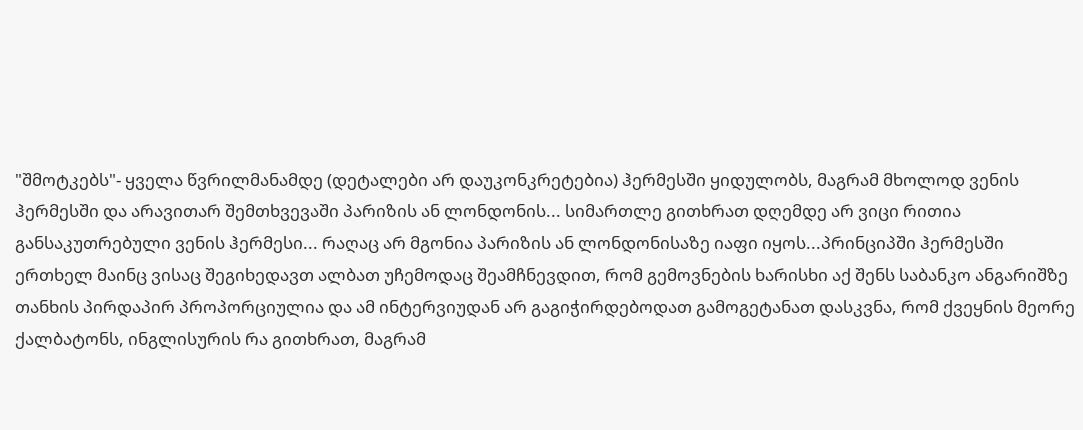"შმოტკებს"- ყველა წვრილმანამდე (დეტალები არ დაუკონკრეტებია) ჰერმესში ყიდულობს, მაგრამ მხოლოდ ვენის ჰერმესში და არავითარ შემთხვევაში პარიზის ან ლონდონის... სიმართლე გითხრათ დღემდე არ ვიცი რითია განსაკუთრებული ვენის ჰერმესი... რაღაც არ მგონია პარიზის ან ლონდონისაზე იაფი იყოს...პრინციპში ჰერმესში ერთხელ მაინც ვისაც შეგიხედავთ ალბათ უჩემოდაც შეამჩნევდით, რომ გემოვნების ხარისხი აქ შენს საბანკო ანგარიშზე თანხის პირდაპირ პროპორციულია და ამ ინტერვიუდან არ გაგიჭირდებოდათ გამოგეტანათ დასკვნა, რომ ქვეყნის მეორე ქალბატონს, ინგლისურის რა გითხრათ, მაგრამ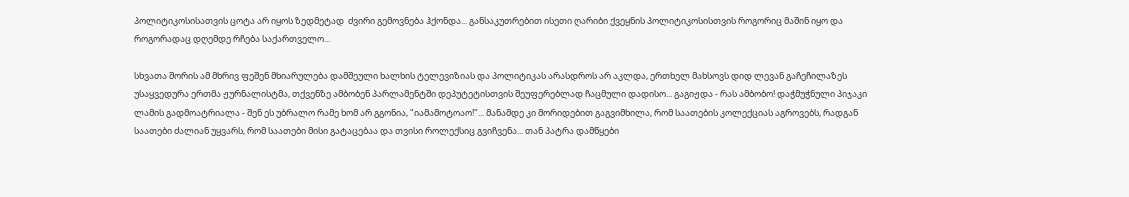პოლიტიკოსისათვის ცოტა არ იყოს ზედმეტად  ძვირი გემოვნება ჰქონდა... განსაკუთრებით ისეთი ღარიბი ქვეყნის პოლიტიკოსისთვის როგორიც მაშინ იყო და როგორადაც დღემდე რჩება საქართველო...

სხვათა შორის ამ მხრივ ფეშენ მხიარულება დამშეული ხალხის ტელევიზიას და პოლიტიკას არასდროს არ აკლდა, ერთხელ მახსოვს დიდ ლევან გაჩეჩილაზეს უსაყვედურა ერთმა ჟურნალისტმა, თქვენზე ამბობენ პარლამენტში დეპუტეტისთვის შეუფერებლად ჩაცმული დადისო... გაგიჟდა - რას ამბობო! დაჭმუჭნული პიჯაკი ლამის გადმოატრიალა - შენ ეს უბრალო რამე ხომ არ გგონია, "იამამოტოაო!"... მანამდე კი მორიდებით გაგვიმხილა, რომ საათების კოლექციას აგროვებს, რადგან საათები ძალიან უყვარს, რომ საათები მისი გატაცებაა და თვისი როლექსიც გვიჩვენა... თან პატრა დამწყები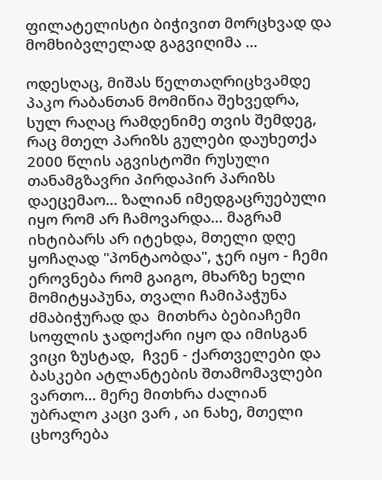ფილატელისტი ბიჭივით მორცხვად და მომხიბვლელად გაგვიღიმა ...

ოდესღაც, მიშას წელთაღრიცხვამდე პაკო რაბანთან მომიწია შეხვედრა, სულ რაღაც რამდენიმე თვის შემდეგ, რაც მთელ პარიზს გულები დაუხეთქა 2000 წლის აგვისტოში რუსული თანამგზავრი პირდაპირ პარიზს დაეცემაო... ზალიან იმედგაცრუებული იყო რომ არ ჩამოვარდა... მაგრამ იხტიბარს არ იტეხდა, მთელი დღე  ყოჩაღად "პონტაობდა", ჯერ იყო - ჩემი ეროვნება რომ გაიგო, მხარზე ხელი მომიტყაპუნა, თვალი ჩამიპაჭუნა  ძმაბიჭურად და  მითხრა ბებიაჩემი სოფლის ჯადოქარი იყო და იმისგან ვიცი ზუსტად,  ჩვენ - ქართველები და  ბასკები ატლანტების შთამომავლები ვართო... მერე მითხრა ძალიან უბრალო კაცი ვარ , აი ნახე, მთელი ცხოვრება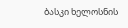ბასკი ხელოსნის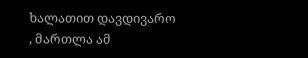ხალათით დავდივარო , მართლა ამ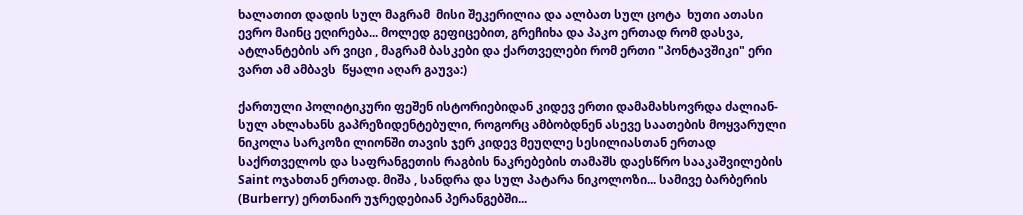ხალათით დადის სულ მაგრამ  მისი შეკერილია და ალბათ სულ ცოტა  ხუთი ათასი ევრო მაინც ეღირება... მოლედ გეფიცებით, გრეჩიხა და პაკო ერთად რომ დასვა, ატლანტების არ ვიცი , მაგრამ ბასკები და ქართველები რომ ერთი "პონტავშიკი" ერი ვართ ამ ამბავს  წყალი აღარ გაუვა:)

ქართული პოლიტიკური ფეშენ ისტორიებიდან კიდევ ერთი დამამახსოვრდა ძალიან- სულ ახლახანს გაპრეზიდენტებული, როგორც ამბობდნენ ასევე საათების მოყვარული ნიკოლა სარკოზი ლიონში თავის ჯერ კიდევ მეუღლე სესილიასთან ერთად საქრთველოს და საფრანგეთის რაგბის ნაკრებების თამაშს დაესწრო სააკაშვილების Saint ოჯახთან ერთად. მიშა , სანდრა და სულ პატარა ნიკოლოზი... სამივე ბარბერის (Burberry) ერთნაირ უჯრედებიან პერანგებში...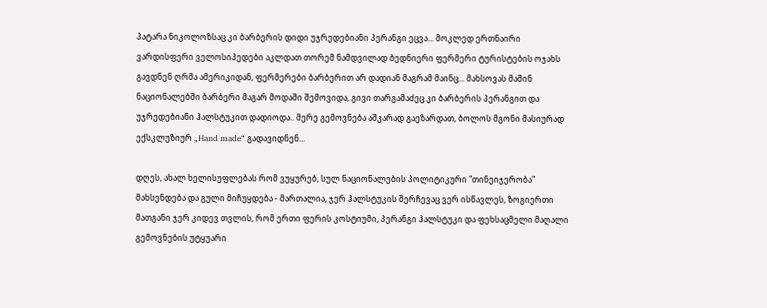პატარა ნიკოლოზსაც კი ბარბერის დიდი უჯრედებიანი პერანგი ეცვა... მოკლედ ერთნაირი ვარდისფერი ველოსიპედები აკლდათ თორემ ნამდვილად ბედნიერი ფერმერი ტურისტების ოჯახს გავდნენ ღრმა ამერიკიდან, ფერმერები ბარბერით არ დადიან მაგრამ მაინც... მახსოვას მაშინ ნაციონალებში ბარბერი მაგარ მოდაში შემოვიდა, გივი თარგამაძეც კი ბარბერის პერანგით და უჯრედებიანი ჰალსტუკით დადიოდა.. მერე გემოვნება აშკარად გაეზარდათ, ბოლოს მგონი მასიურად ექსკლუზიურ „Hand made“ გადავიდნენ...

დღეს, ახალ ხელისუფლებას რომ ვუყურებ, სულ ნაციონალების პოლიტიკური "თინეიჯერობა" მახსენდება და გული მიჩუყდება - მართალია, ჯერ ჰალსტუკის შერჩევაც ვერ ისწავლეს, ზოგიერთი მათგანი ჯერ კიდევ თვლის, რომ ერთი ფერის კოსტიუმი, პერანგი ჰალსტუკი და ფეხსაცმელი მაღალი გემოვნების უტყუარი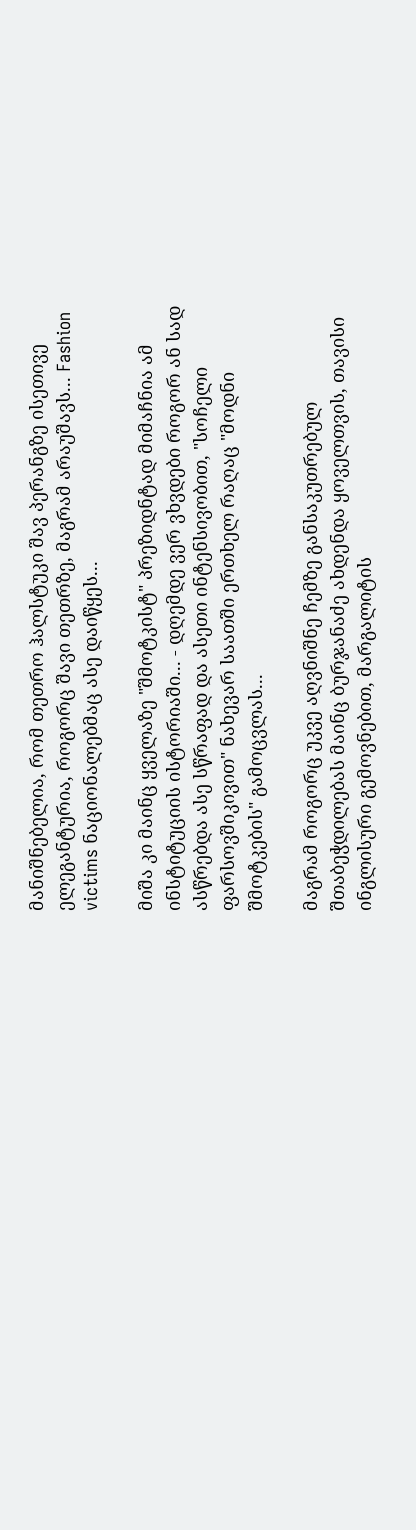მანიშნებელია, რომ თეთრო ჰალსტუკი შავ პერანგზე ისეთივე ელეგანტურია, როგორც შავი თეთრზე, მაგრამ არაუშავს... Fashion victims ნაციონალებმაც ასე დაიწყეს...

მიშა კი მაინც ყველაზე "შმოტკისტ" პრეზიდნტად მიმაჩნია ამ ინსტიტუციის ისტორიაში... - დღემდე ვერ ვხვდები როგორ ან სად ასწრებდა ასე სწრაფად და ასეთი ინტენსივობით, "სოჩელი ფარსოვშიკივით" ნახევარ საათში ერთხელ რაღაც "მოდნი შმოტკების" გამოცვლას...

მაგრამ როგორც უკვე აღვნიშნე ჩემზე განსაკუთრებულ შთაბეჭდილებას მაინც ბურჯანაძე ახდენდა ყოველთვის, თავისი ინგლისური გემოვნებით, მარგალიტის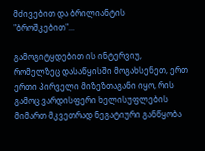მძივებით და ბრილიანტის "ბროშკებით"...

გამოგიტყდებით ის ინტერვიუ, რომელზეც დასაწყისში მოგახსენეთ, ერთ ერთი პირველი მიზეზთაგანი იყო, რის გამოც ვარდისფერი ხელისუფლების მიმართ მკვეთრად ნეგატიური განწყობა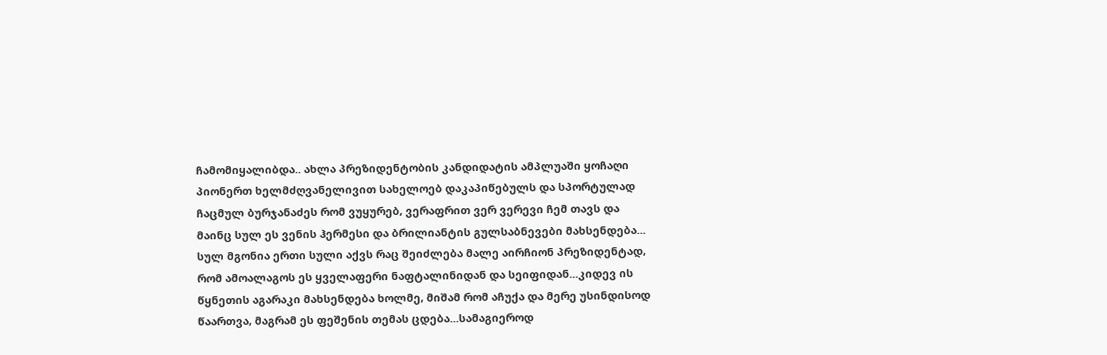ჩამომიყალიბდა.. ახლა პრეზიდენტობის კანდიდატის ამპლუაში ყოჩაღი პიონერთ ხელმძღვანელივით სახელოებ დაკაპიწებულს და სპორტულად ჩაცმულ ბურჯანაძეს რომ ვუყურებ, ვერაფრით ვერ ვერევი ჩემ თავს და მაინც სულ ეს ვენის ჰერმესი და ბრილიანტის გულსაბნევები მახსენდება... სულ მგონია ერთი სული აქვს რაც შეიძლება მალე აირჩიონ პრეზიდენტად, რომ ამოალაგოს ეს ყველაფერი ნაფტალინიდან და სეიფიდან...კიდევ ის წყნეთის აგარაკი მახსენდება ხოლმე, მიშამ რომ აჩუქა და მერე უსინდისოდ წაართვა, მაგრამ ეს ფეშენის თემას ცდება...სამაგიეროდ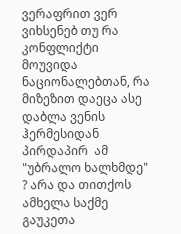ვერაფრით ვერ ვიხსენებ თუ რა კონფლიქტი მოუვიდა ნაციონალებთან, რა მიზეზით დაეცა ასე დაბლა ვენის ჰერმესიდან პირდაპირ  ამ "უბრალო ხალხმდე" ? არა და თითქოს ამხელა საქმე გაუკეთა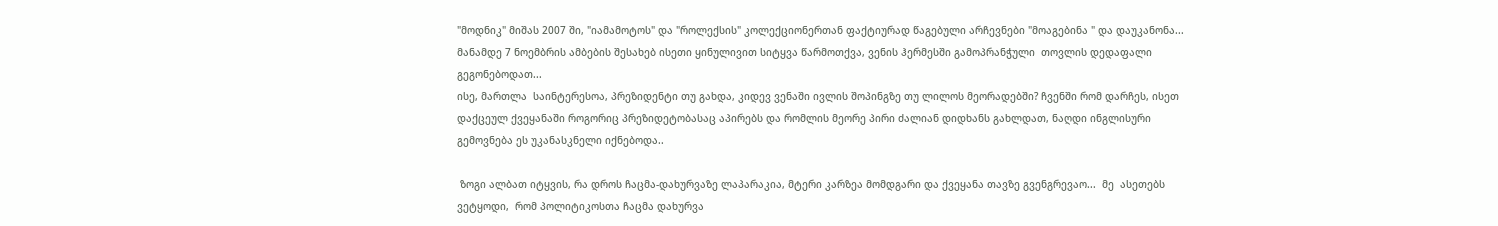"მოდნიკ" მიშას 2007 ში, "იამამოტოს" და "როლექსის" კოლექციონერთან ფაქტიურად წაგებული არჩევნები "მოაგებინა " და დაუკანონა... მანამდე 7 ნოემბრის ამბების შესახებ ისეთი ყინულივით სიტყვა წარმოთქვა, ვენის ჰერმესში გამოპრანჭული  თოვლის დედაფალი გეგონებოდათ...
ისე, მართლა  საინტერესოა, პრეზიდენტი თუ გახდა, კიდევ ვენაში ივლის შოპინგზე თუ ლილოს მეორადებში? ჩვენში რომ დარჩეს, ისეთ დაქცეულ ქვეყანაში როგორიც პრეზიდეტობასაც აპირებს და რომლის მეორე პირი ძალიან დიდხანს გახლდათ, ნაღდი ინგლისური გემოვნება ეს უკანასკნელი იქნებოდა..

 ზოგი ალბათ იტყვის, რა დროს ჩაცმა-დახურვაზე ლაპარაკია, მტერი კარზეა მომდგარი და ქვეყანა თავზე გვენგრევაო...  მე  ასეთებს  ვეტყოდი,  რომ პოლიტიკოსთა ჩაცმა დახურვა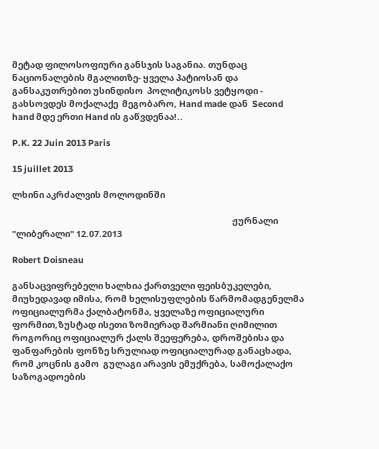მეტად ფილოსოფიური განსჯის საგანია. თუნდაც ნაციონალების მგალითზე- ყველა პატიოსან და განსაკუთრებით უსინდისო  პოლიტიკოსს ვეტყოდი -  გახსოვდეს მოქალაქე  მეგობარო, Hand made დან  Second hand მდე ერთი Hand ის გაწვდენაა!..

P.K. 22 Juin 2013 Paris

15 juillet 2013

ლხინი აკრძალვის მოლოდინში

                                                                                                              ჟურნალი "ლიბერალი" 12.07.2013

Robert Doisneau

განსაცვიფრებელი ხალხია ქართველი ფეისბუკელები, მიუხედავად იმისა, რომ ხელისუფლების წარმომადგენელმა ოფიციალურმა ქალბატონმა, ყველაზე ოფიციალური ფორმით,ზუსტად ისეთი ზომიერად შარმიანი ღიმილით როგორიც ოფიციალურ ქალს შეეფერება, დროშებისა და ფანფარების ფონზე სრულიად ოფიციალურად განაცხადა, რომ კოცნის გამო  გულაგი არავის ემუქრება, სამოქალაქო საზოგადოების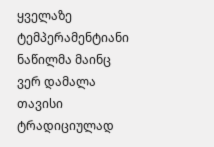ყველაზე ტემპერამენტიანი ნაწილმა მაინც ვერ დამალა  თავისი ტრადიციულად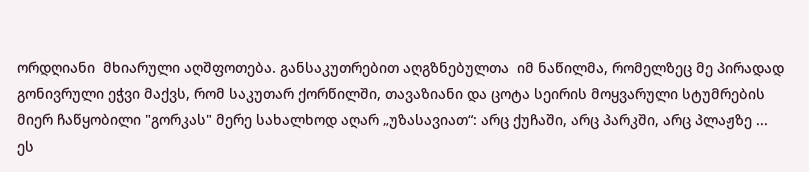ორდღიანი  მხიარული აღშფოთება. განსაკუთრებით აღგზნებულთა  იმ ნაწილმა, რომელზეც მე პირადად გონივრული ეჭვი მაქვს, რომ საკუთარ ქორწილში, თავაზიანი და ცოტა სეირის მოყვარული სტუმრების მიერ ჩაწყობილი "გორკას" მერე სახალხოდ აღარ „უზასავიათ“: არც ქუჩაში, არც პარკში, არც პლაჟზე ...
ეს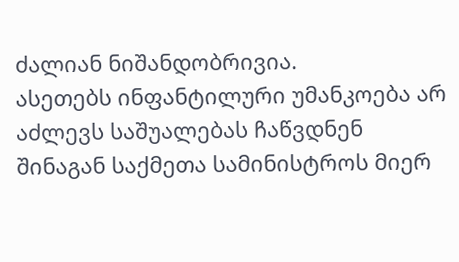ძალიან ნიშანდობრივია.
ასეთებს ინფანტილური უმანკოება არ აძლევს საშუალებას ჩაწვდნენ შინაგან საქმეთა სამინისტროს მიერ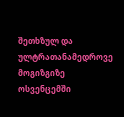შეთხზულ და  ულტრათანამედროვე მოგიზგიზე ოსვენცემში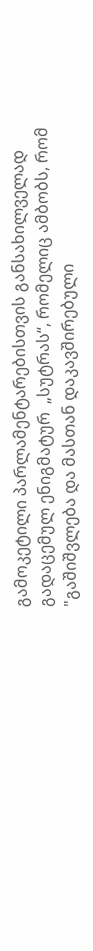გამოკეტილი პარლამენტარებისთვის განსახილველად გადაცემულ ენიგმატურ  „სუტრას“, რომელიც ამბობს, რომ "გაშიშვლება და მასთან დაკავშირებული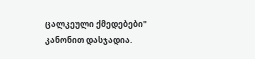ცალკეული ქმედებები" კანონით დასჯადია.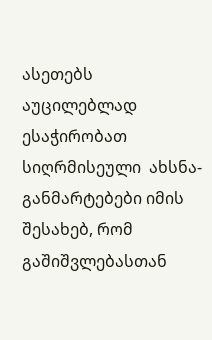ასეთებს აუცილებლად ესაჭირობათ სიღრმისეული  ახსნა-განმარტებები იმის შესახებ, რომ გაშიშვლებასთან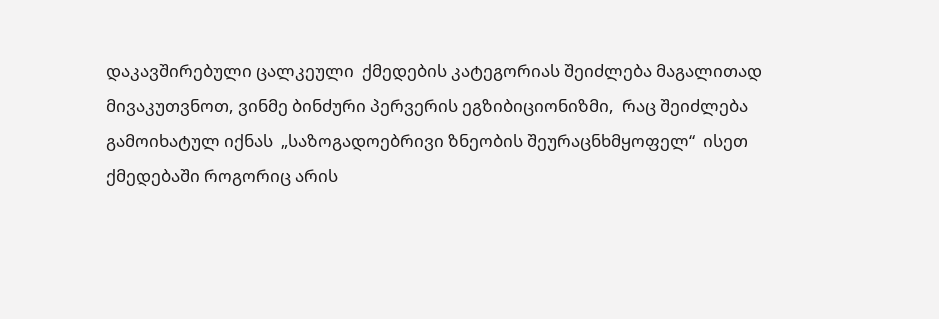დაკავშირებული ცალკეული  ქმედების კატეგორიას შეიძლება მაგალითად  მივაკუთვნოთ, ვინმე ბინძური პერვერის ეგზიბიციონიზმი,  რაც შეიძლება  გამოიხატულ იქნას  „საზოგადოებრივი ზნეობის შეურაცნხმყოფელ“  ისეთ ქმედებაში როგორიც არის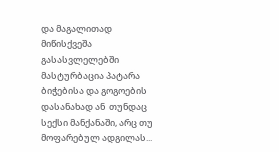და მაგალითად მიწისქვეშა გასასვლელებში მასტურბაცია პატარა ბიჭებისა და გოგოების დასანახად ან  თუნდაც სექსი მანქანაში, არც თუ მოფარებულ ადგილას...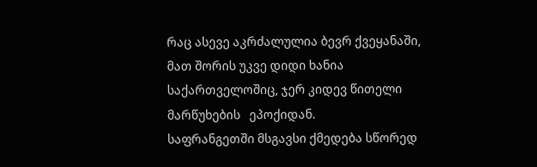რაც ასევე აკრძალულია ბევრ ქვეყანაში, მათ შორის უკვე დიდი ხანია საქართველოშიც, ჯერ კიდევ წითელი მარწუხების   ეპოქიდან.
საფრანგეთში მსგავსი ქმედება სწორედ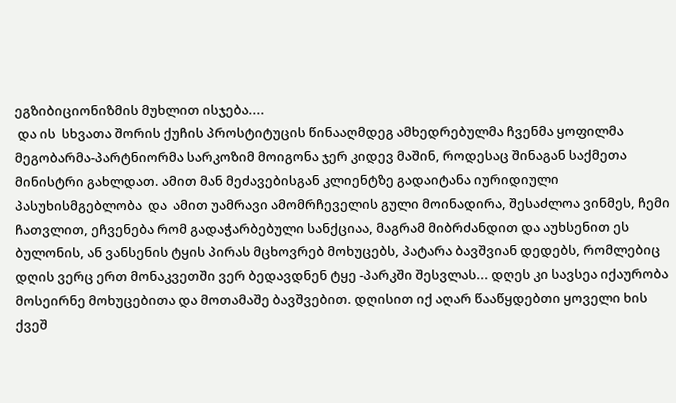ეგზიბიციონიზმის მუხლით ისჯება....
 და ის  სხვათა შორის ქუჩის პროსტიტუცის წინააღმდეგ ამხედრებულმა ჩვენმა ყოფილმა მეგობარმა-პარტნიორმა სარკოზიმ მოიგონა ჯერ კიდევ მაშინ, როდესაც შინაგან საქმეთა მინისტრი გახლდათ. ამით მან მეძავებისგან კლიენტზე გადაიტანა იურიდიული პასუხისმგებლობა  და  ამით უამრავი ამომრჩეველის გული მოინადირა, შესაძლოა ვინმეს, ჩემი ჩათვლით, ეჩვენება რომ გადაჭარბებული სანქციაა, მაგრამ მიბრძანდით და აუხსენით ეს ბულონის, ან ვანსენის ტყის პირას მცხოვრებ მოხუცებს, პატარა ბავშვიან დედებს, რომლებიც დღის ვერც ერთ მონაკვეთში ვერ ბედავდნენ ტყე -პარკში შესვლას... დღეს კი სავსეა იქაურობა მოსეირნე მოხუცებითა და მოთამაშე ბავშვებით. დღისით იქ აღარ წააწყდებთი ყოველი ხის ქვეშ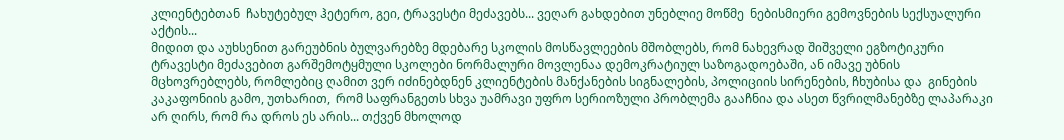კლიენტებთან  ჩახუტებულ ჰეტერო, გეი, ტრავესტი მეძავებს... ვეღარ გახდებით უნებლიე მოწმე  ნებისმიერი გემოვნების სექსუალური  აქტის...
მიდით და აუხსენით გარეუბნის ბულვარებზე მდებარე სკოლის მოსწავლეების მშობლებს, რომ ნახევრად შიშველი ეგზოტიკური ტრავესტი მეძავებით გარშემოტყმული სკოლები ნორმალური მოვლენაა დემოკრატიულ საზოგადოებაში, ან იმავე უბნის მცხოვრებლებს, რომლებიც ღამით ვერ იძინებდნენ კლიენტების მანქანების სიგნალების, პოლიციის სირენების, ჩხუბისა და  გინების კაკაფონიის გამო, უთხარით,  რომ საფრანგეთს სხვა უამრავი უფრო სერიოზული პრობლემა გააჩნია და ასეთ წვრილმანებზე ლაპარაკი არ ღირს, რომ რა დროს ეს არის... თქვენ მხოლოდ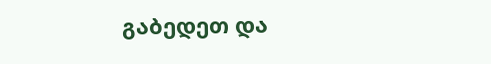გაბედეთ და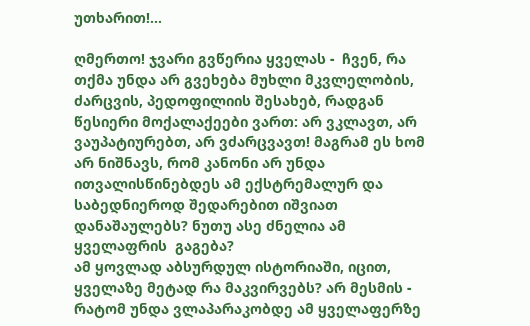უთხარით!...

ღმერთო! ჯვარი გვწერია ყველას -  ჩვენ, რა თქმა უნდა არ გვეხება მუხლი მკვლელობის, ძარცვის, პედოფილიის შესახებ, რადგან წესიერი მოქალაქეები ვართ: არ ვკლავთ, არ ვაუპატიურებთ, არ ვძარცვავთ! მაგრამ ეს ხომ არ ნიშნავს, რომ კანონი არ უნდა ითვალისწინებდეს ამ ექსტრემალურ და საბედნიეროდ შედარებით იშვიათ  დანაშაულებს? ნუთუ ასე ძნელია ამ ყველაფრის  გაგება?
ამ ყოვლად აბსურდულ ისტორიაში, იცით,  ყველაზე მეტად რა მაკვირვებს? არ მესმის -  რატომ უნდა ვლაპარაკობდე ამ ყველაფერზე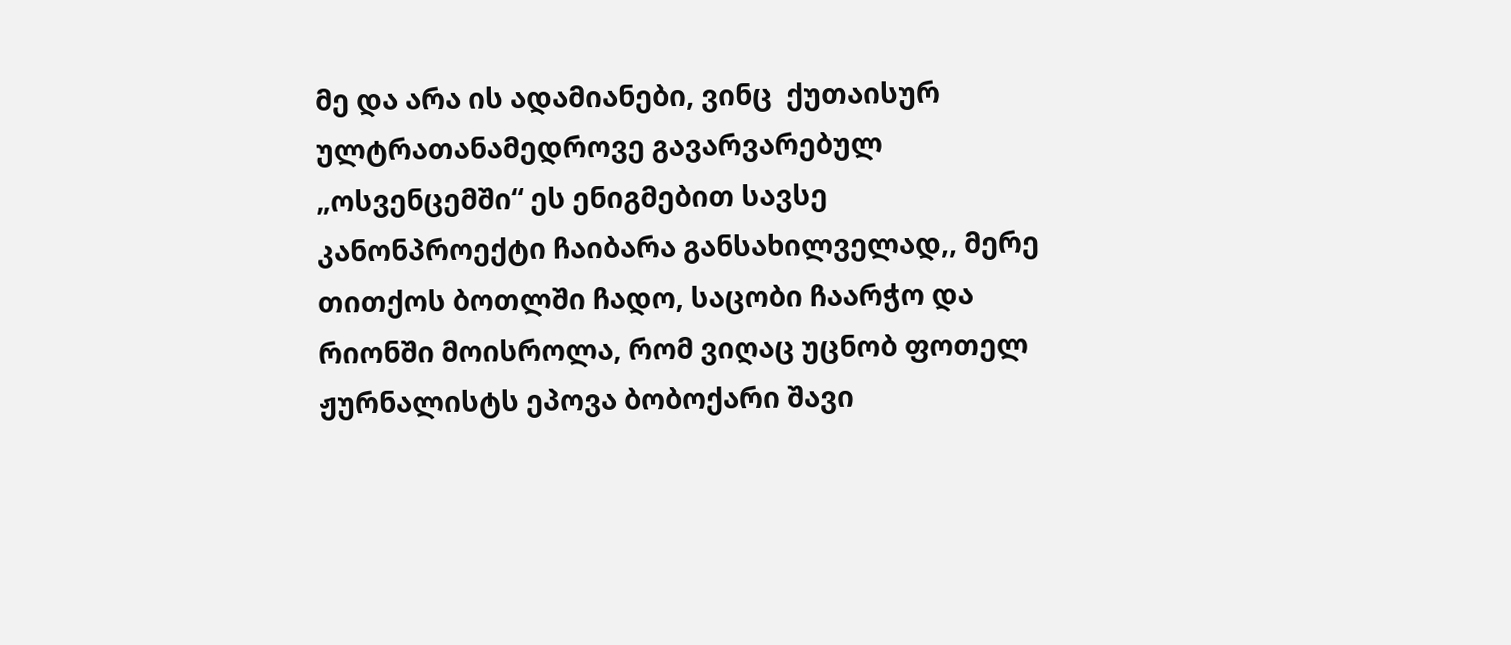მე და არა ის ადამიანები, ვინც  ქუთაისურ ულტრათანამედროვე გავარვარებულ „ოსვენცემში“ ეს ენიგმებით სავსე კანონპროექტი ჩაიბარა განსახილველად,, მერე თითქოს ბოთლში ჩადო, საცობი ჩაარჭო და რიონში მოისროლა, რომ ვიღაც უცნობ ფოთელ ჟურნალისტს ეპოვა ბობოქარი შავი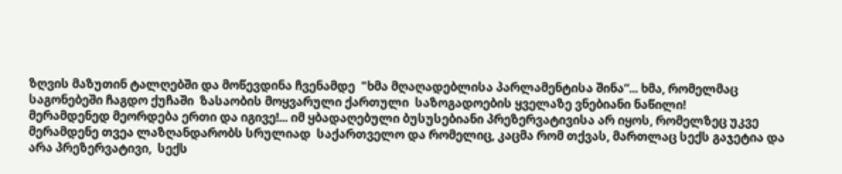ზღვის მაზუთინ ტალღებში და მოწევდინა ჩვენამდე  "ხმა მღაღადებლისა პარლამენტისა შინა“... ხმა, რომელმაც საგონებეში ჩაგდო ქუჩაში  ზასაობის მოყვარული ქართული  საზოგადოების ყველაზე ვნებიანი ნაწილი!
მერამდენედ მეორდება ერთი და იგივე!... იმ ყბადაღებული ბუსუსებიანი პრეზერვატივისა არ იყოს, რომელზეც უკვე მერამდენე თვეა ლაზღანდარობს სრულიად  საქართველო და რომელიც, კაცმა რომ თქვას, მართლაც სექს გაჯეტია და არა პრეზერვატივი,  სექს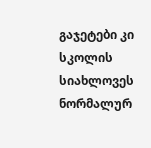გაჯეტები კი სკოლის სიახლოვეს  ნორმალურ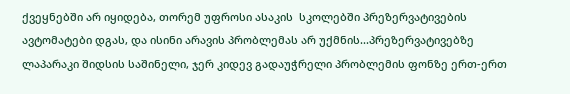ქვეყნებში არ იყიდება, თორემ უფროსი ასაკის  სკოლებში პრეზერვატივების ავტომატები დგას, და ისინი არავის პრობლემას არ უქმნის...პრეზერვატივებზე ლაპარაკი შიდსის საშინელი, ჯერ კიდევ გადაუჭრელი პრობლემის ფონზე ერთ-ერთ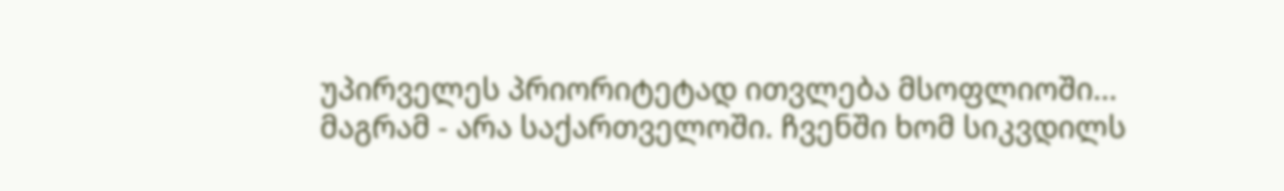უპირველეს პრიორიტეტად ითვლება მსოფლიოში... მაგრამ - არა საქართველოში. ჩვენში ხომ სიკვდილს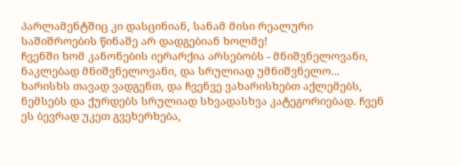პარლამენტშიც კი დასცინიან, სანამ მისი რეალური საშიშროების წინაშე არ დადგებიან ხოლმე!
ჩვენში ხომ კანონების იერარქია არსებობს - მნიშვნელოვანი, ნაკლებად მნიშვნელოვანი, და სრულიად უმნიშვნელო... ხარისხს თავად ვადგენთ, და ჩვენვე ვახარისხებთ აქლემებს, ნემსებს და ქურდებს სრულიად სხვადასხვა კატეგორიებად. ჩვენ ეს ბევრად უკეთ გვეხერხება,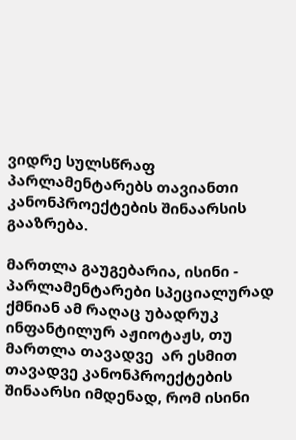ვიდრე სულსწრაფ პარლამენტარებს თავიანთი კანონპროექტების შინაარსის გააზრება.

მართლა გაუგებარია, ისინი - პარლამენტარები სპეციალურად ქმნიან ამ რაღაც უბადრუკ ინფანტილურ აჟიოტაჟს, თუ მართლა თავადვე  არ ესმით თავადვე კანონპროექტების შინაარსი იმდენად, რომ ისინი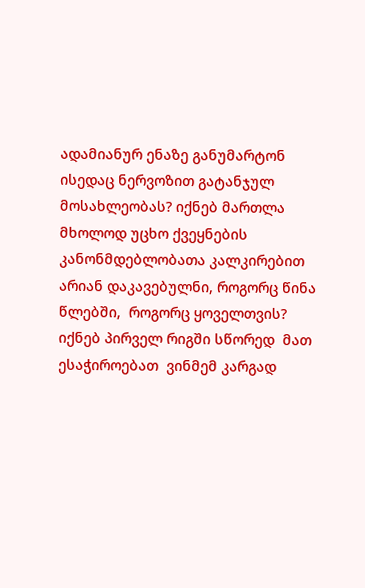ადამიანურ ენაზე განუმარტონ ისედაც ნერვოზით გატანჯულ მოსახლეობას? იქნებ მართლა მხოლოდ უცხო ქვეყნების კანონმდებლობათა კალკირებით არიან დაკავებულნი, როგორც წინა წლებში,  როგორც ყოველთვის? იქნებ პირველ რიგში სწორედ  მათ ესაჭიროებათ  ვინმემ კარგად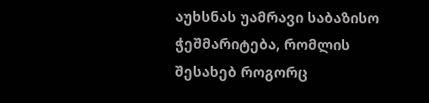აუხსნას უამრავი საბაზისო ჭეშმარიტება, რომლის შესახებ როგორც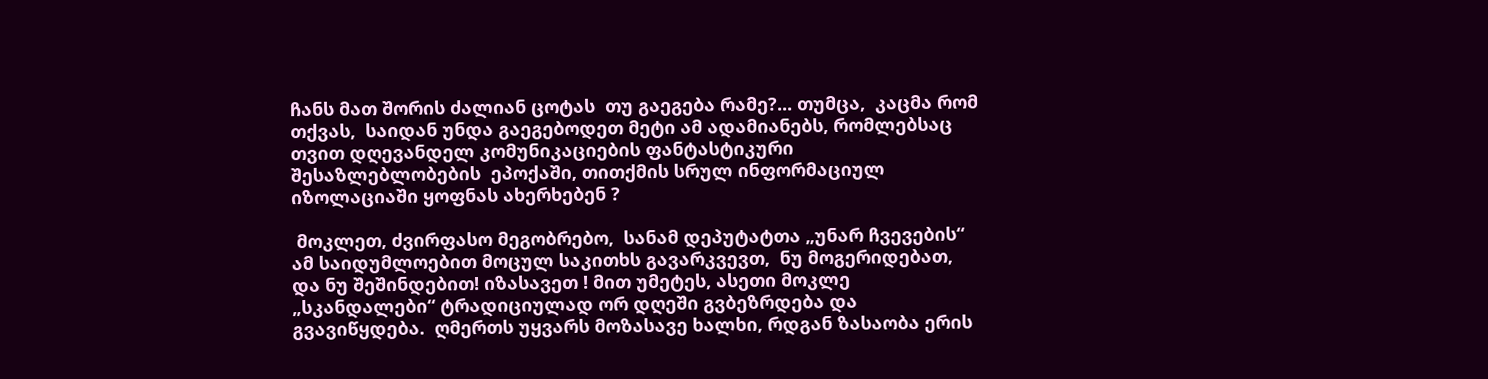ჩანს მათ შორის ძალიან ცოტას  თუ გაეგება რამე?... თუმცა,  კაცმა რომ თქვას,  საიდან უნდა გაეგებოდეთ მეტი ამ ადამიანებს, რომლებსაც თვით დღევანდელ კომუნიკაციების ფანტასტიკური შესაზლებლობების  ეპოქაში, თითქმის სრულ ინფორმაციულ იზოლაციაში ყოფნას ახერხებენ ?

 მოკლეთ, ძვირფასო მეგობრებო,  სანამ დეპუტატთა „უნარ ჩვევების“ ამ საიდუმლოებით მოცულ საკითხს გავარკვევთ,  ნუ მოგერიდებათ, და ნუ შეშინდებით! იზასავეთ ! მით უმეტეს, ასეთი მოკლე „სკანდალები“ ტრადიციულად ორ დღეში გვბეზრდება და გვავიწყდება.  ღმერთს უყვარს მოზასავე ხალხი, რდგან ზასაობა ერის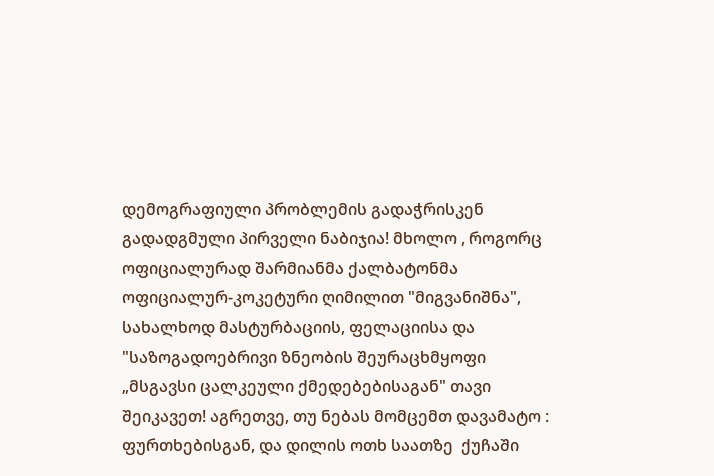დემოგრაფიული პრობლემის გადაჭრისკენ გადადგმული პირველი ნაბიჯია! მხოლო , როგორც ოფიციალურად შარმიანმა ქალბატონმა ოფიციალურ-კოკეტური ღიმილით "მიგვანიშნა", სახალხოდ მასტურბაციის, ფელაციისა და "საზოგადოებრივი ზნეობის შეურაცხმყოფი „მსგავსი ცალკეული ქმედებებისაგან" თავი შეიკავეთ! აგრეთვე, თუ ნებას მომცემთ დავამატო :  ფურთხებისგან, და დილის ოთხ საათზე  ქუჩაში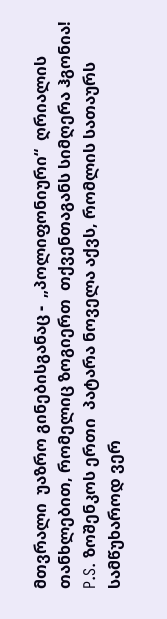მთვრალი  უაზრო გინებისგანაც -  „პოლიფონიური“  ღრიალის თანხლებით, რომელიც ზოგიერთ  თქვენთაგანს სიმღერა ჰგონია!
P.S. ზოშენკოს ერთი  პატარა ნოველა აქვს, რომლის სათაურს სამწუხაროდ ვერ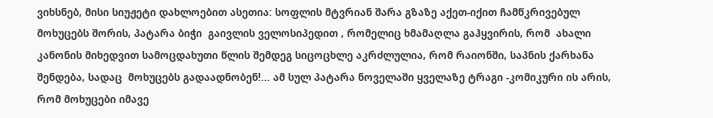ვიხსნებ, მისი სიუჟეტი დახლოებით ასეთია: სოფლის მტვრიან შარა გზაზე აქეთ-იქით ჩამწკრივებულ მოხუცებს შორის, პატარა ბიჭი  გაივლის ველოსიპედით , რომელიც ხმამაღლა გაჰყვირის, რომ  ახალი კანონის მიხედვით სამოცდახუთი წლის შემდეგ სიცოცხლე აკრძლულია, რომ რაიონში, საპნის ქარხანა შენდება, სადაც  მოხუცებს გადაადნობენ!... ამ სულ პატარა ნოველაში ყველაზე ტრაგი -კომიკური ის არის, რომ მოხუცები იმავე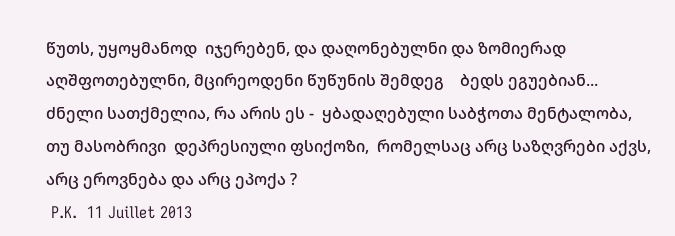წუთს, უყოყმანოდ  იჯერებენ, და დაღონებულნი და ზომიერად აღშფოთებულნი, მცირეოდენი წუწუნის შემდეგ    ბედს ეგუებიან...
ძნელი სათქმელია, რა არის ეს -  ყბადაღებული საბჭოთა მენტალობა,  თუ მასობრივი  დეპრესიული ფსიქოზი,  რომელსაც არც საზღვრები აქვს, არც ეროვნება და არც ეპოქა ?
 P.K.  11 Juillet 2013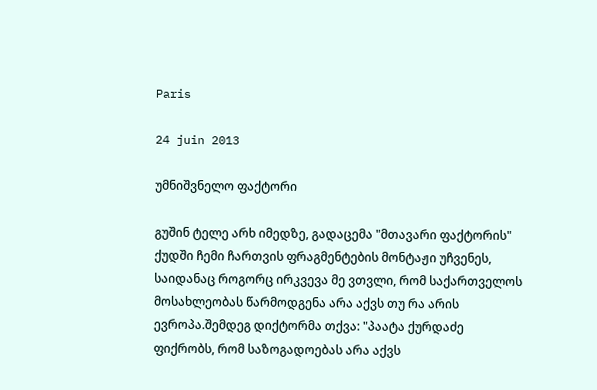Paris

24 juin 2013

უმნიშვნელო ფაქტორი

გუშინ ტელე არხ იმედზე, გადაცემა "მთავარი ფაქტორის" ქუდში ჩემი ჩართვის ფრაგმენტების მონტაჟი უჩვენეს, საიდანაც როგორც ირკვევა მე ვთვლი, რომ საქართველოს მოსახლეობას წარმოდგენა არა აქვს თუ რა არის ევროპა.შემდეგ დიქტორმა თქვა: "პაატა ქურდაძე ფიქრობს, რომ საზოგადოებას არა აქვს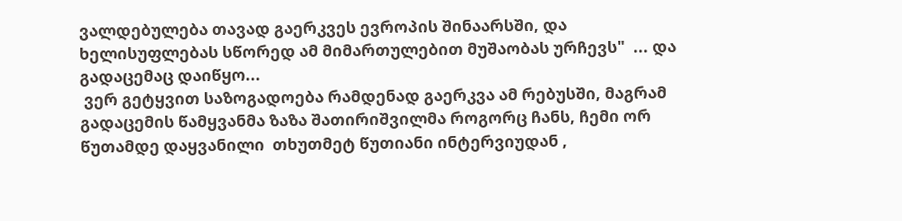ვალდებულება თავად გაერკვეს ევროპის შინაარსში, და ხელისუფლებას სწორედ ამ მიმართულებით მუშაობას ურჩევს"  ... და გადაცემაც დაიწყო...
 ვერ გეტყვით საზოგადოება რამდენად გაერკვა ამ რებუსში, მაგრამ გადაცემის წამყვანმა ზაზა შათირიშვილმა როგორც ჩანს, ჩემი ორ წუთამდე დაყვანილი  თხუთმეტ წუთიანი ინტერვიუდან ,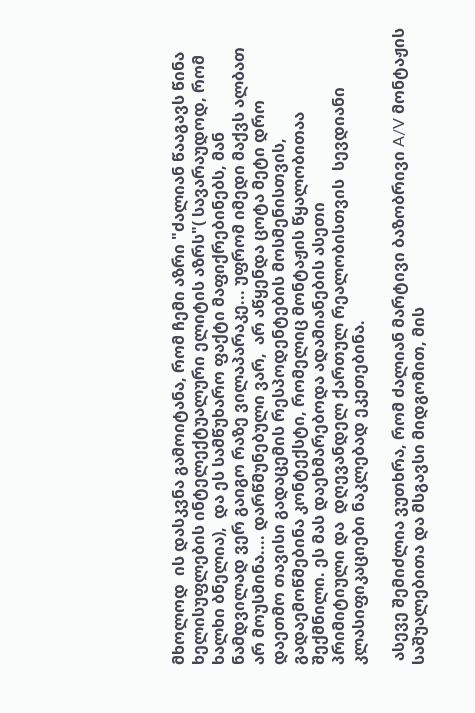მხოლოდ  ის დასკვნა გამოიტანა, რომ ჩემი აზრი "ძალიან წააგავს წინა ხელისუფლების ინტელექტუალური ელიტის აზრს"( სავარაუდოდ, რომ ხალხი ბნელია),  და ეს სამწუხარო ფაქტი მაფიქრებინებს, მან ნამდვილად ვერ გაიგო რაზე ვილაპარაკე... უფრომ იმედი მაქვს ალბათ არ მოუსმინა.... დარწმუნებული ვარ,  არ აწყენდა ცოტა მეტი დრო დაეთმო თავისი გადაცემის რესპოდენტების მოსმენისთვის, გადაემოწმებინა კონტექსტი, რომელიც მონტაჟის წყალობითაა შექმნილი. ეს მას დაეხმარებოდა ადამიანების ასეთი
პრიმიტიული და  დღევანდელ ქართულ რეალობისთვის  სევდიანი კლასიფიკაციები ნაკლებად ეკეთებინა.

 ასევე შემიძლია ვუთხრა, რომ ძალიან მარტივი ბაზობრივი A/V მონტაჟის საშუალებითა და მსგავსი მიდგომით, მის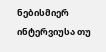ნებისმიერ ინტერვიუსა თუ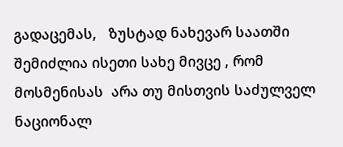გადაცემას,   ზუსტად ნახევარ საათში შემიძლია ისეთი სახე მივცე , რომ მოსმენისას  არა თუ მისთვის საძულველ ნაციონალ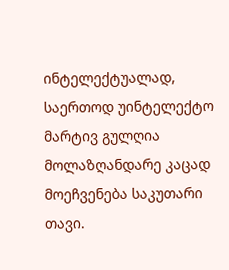ინტელექტუალად, საერთოდ უინტელექტო მარტივ გულღია მოლაზღანდარე კაცად  მოეჩვენება საკუთარი თავი.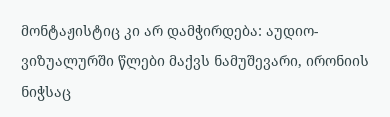მონტაჟისტიც კი არ დამჭირდება: აუდიო-ვიზუალურში წლები მაქვს ნამუშევარი, ირონიის ნიჭსაც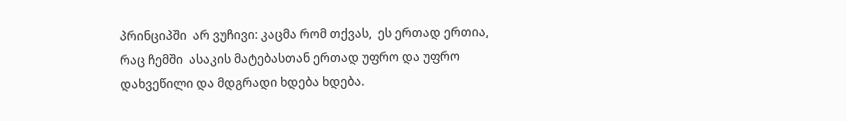პრინციპში  არ ვუჩივი: კაცმა რომ თქვას,  ეს ერთად ერთია, რაც ჩემში  ასაკის მატებასთან ერთად უფრო და უფრო დახვეწილი და მდგრადი ხდება ხდება.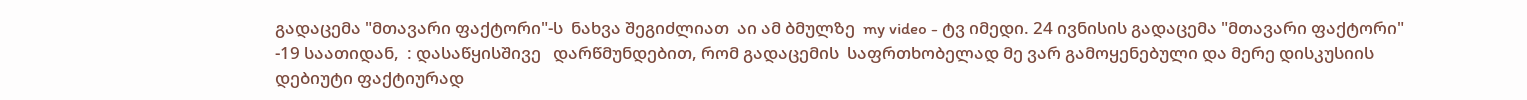გადაცემა "მთავარი ფაქტორი"-ს  ნახვა შეგიძლიათ  აი ამ ბმულზე  my video - ტვ იმედი. 24 ივნისის გადაცემა "მთავარი ფაქტორი" -19 საათიდან,  : დასაწყისშივე   დარწმუნდებით, რომ გადაცემის  საფრთხობელად მე ვარ გამოყენებული და მერე დისკუსიის დებიუტი ფაქტიურად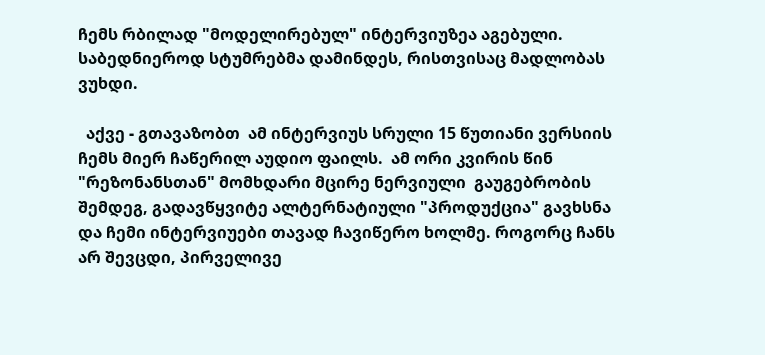ჩემს რბილად "მოდელირებულ" ინტერვიუზეა აგებული. საბედნიეროდ სტუმრებმა დამინდეს, რისთვისაც მადლობას ვუხდი.

  აქვე - გთავაზობთ  ამ ინტერვიუს სრული 15 წუთიანი ვერსიის  ჩემს მიერ ჩაწერილ აუდიო ფაილს.  ამ ორი კვირის წინ  "რეზონანსთან" მომხდარი მცირე ნერვიული  გაუგებრობის შემდეგ, გადავწყვიტე ალტერნატიული "პროდუქცია" გავხსნა და ჩემი ინტერვიუები თავად ჩავიწერო ხოლმე. როგორც ჩანს არ შევცდი, პირველივე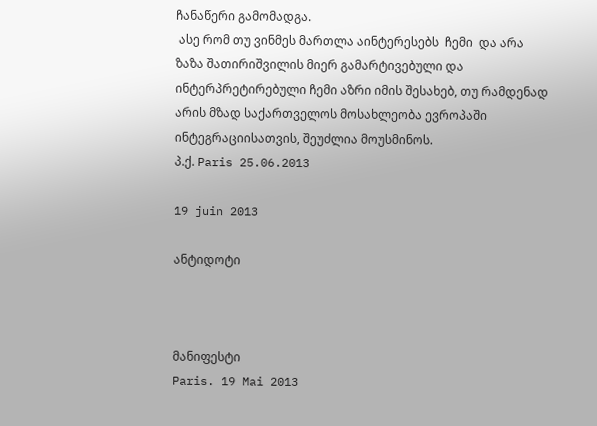ჩანაწერი გამომადგა.
 ასე რომ თუ ვინმეს მართლა აინტერესებს  ჩემი  და არა ზაზა შათირიშვილის მიერ გამარტივებული და ინტერპრეტირებული ჩემი აზრი იმის შესახებ, თუ რამდენად არის მზად საქართველოს მოსახლეობა ევროპაში ინტეგრაციისათვის, შეუძლია მოუსმინოს.
პ.ქ. Paris 25.06.2013

19 juin 2013

ანტიდოტი



მანიფესტი
Paris. 19 Mai 2013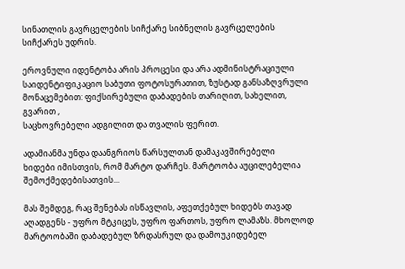სინათლის გავრცელების სიჩქარე სიბნელის გავრცელების
სიჩქარეს უდრის.

ეროვნული იდენტობა არის პროცესი და არა ადმინისტრაციული
საიდენტიფიკაციო საბუთი ფოტოსურათით, ზუსტად განსაზღვრული
მონაცემებით: ფიქსირებული დაბადების თარიღით, სახელით, გვარით ,
საცხოვრებელი ადგილით და თვალის ფერით.

ადამიანმა უნდა დაანგრიოს წარსულთან დამაკავშირებელი
ხიდები იმისთვის, რომ მარტო დარჩეს. მარტოობა აუცილებელია
შემოქმედებისათვის...

მას შემდეგ, რაც შენებას ისწავლის, აფეთქებულ ხიდებს თავად
აღადგენს - უფრო მტკიცეს, უფრო ფართოს, უფრო ლამაზს. მხოლოდ
მარტოობაში დაბადებულ ზრდასრულ და დამოუკიდებელ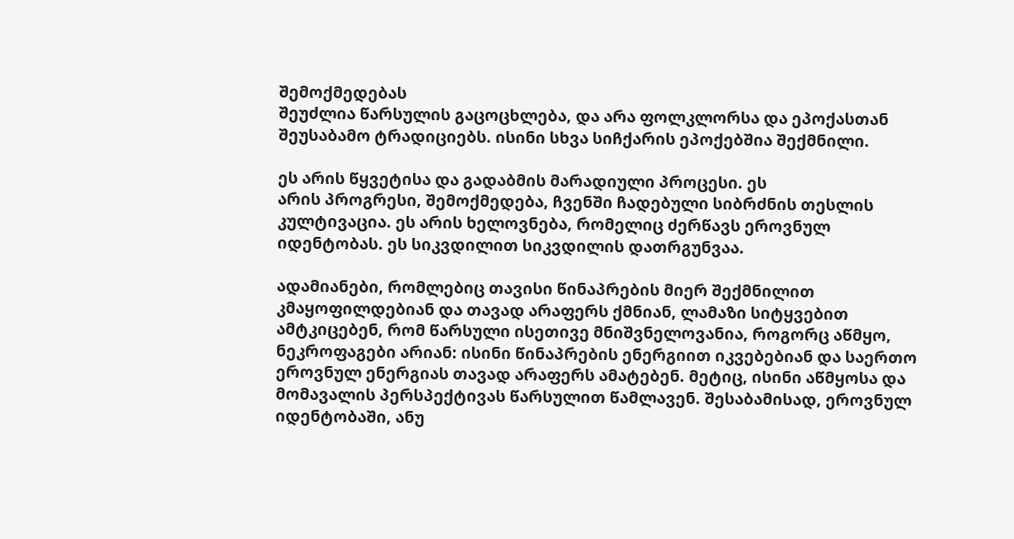შემოქმედებას
შეუძლია წარსულის გაცოცხლება, და არა ფოლკლორსა და ეპოქასთან
შეუსაბამო ტრადიციებს. ისინი სხვა სიჩქარის ეპოქებშია შექმნილი.

ეს არის წყვეტისა და გადაბმის მარადიული პროცესი. ეს
არის პროგრესი, შემოქმედება, ჩვენში ჩადებული სიბრძნის თესლის
კულტივაცია. ეს არის ხელოვნება, რომელიც ძერწავს ეროვნულ
იდენტობას. ეს სიკვდილით სიკვდილის დათრგუნვაა.

ადამიანები, რომლებიც თავისი წინაპრების მიერ შექმნილით
კმაყოფილდებიან და თავად არაფერს ქმნიან, ლამაზი სიტყვებით
ამტკიცებენ, რომ წარსული ისეთივე მნიშვნელოვანია, როგორც აწმყო,
ნეკროფაგები არიან: ისინი წინაპრების ენერგიით იკვებებიან და საერთო
ეროვნულ ენერგიას თავად არაფერს ამატებენ. მეტიც, ისინი აწმყოსა და
მომავალის პერსპექტივას წარსულით წამლავენ. შესაბამისად, ეროვნულ
იდენტობაში, ანუ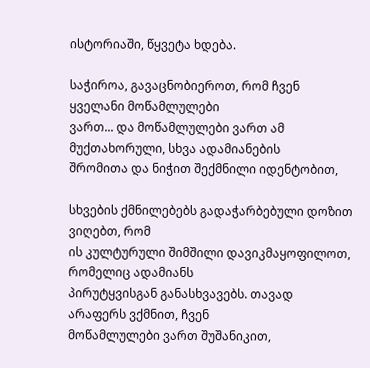ისტორიაში, წყვეტა ხდება.

საჭიროა, გავაცნობიეროთ, რომ ჩვენ ყველანი მოწამლულები
ვართ... და მოწამლულები ვართ ამ მუქთახორული, სხვა ადამიანების
შრომითა და ნიჭით შექმნილი იდენტობით,

სხვების ქმნილებებს გადაჭარბებული დოზით ვიღებთ, რომ
ის კულტურული შიმშილი დავიკმაყოფილოთ, რომელიც ადამიანს
პირუტყვისგან განასხვავებს. თავად არაფერს ვქმნით, ჩვენ
მოწამლულები ვართ შუშანიკით,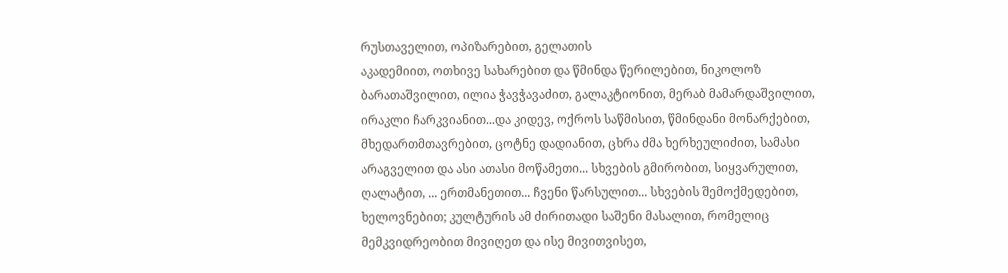რუსთაველით, ოპიზარებით, გელათის
აკადემიით, ოთხივე სახარებით და წმინდა წერილებით, ნიკოლოზ
ბარათაშვილით, ილია ჭავჭავაძით, გალაკტიონით, მერაბ მამარდაშვილით,
ირაკლი ჩარკვიანით...და კიდევ, ოქროს საწმისით, წმინდანი მონარქებით,
მხედართმთავრებით, ცოტნე დადიანით, ცხრა ძმა ხერხეულიძით, სამასი
არაგველით და ასი ათასი მოწამეთი... სხვების გმირობით, სიყვარულით,
ღალატით, ... ერთმანეთით... ჩვენი წარსულით... სხვების შემოქმედებით,
ხელოვნებით; კულტურის ამ ძირითადი საშენი მასალით, რომელიც
მემკვიდრეობით მივიღეთ და ისე მივითვისეთ,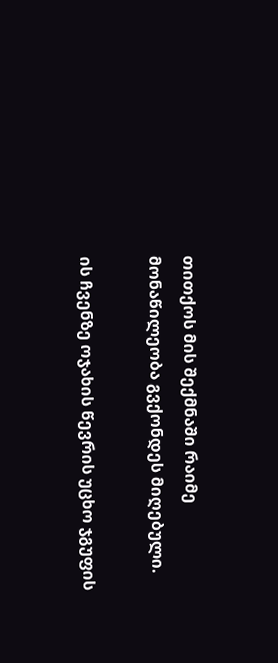თითქოს მის შექმნაში რაიმე
მონაწილეობა გვქონდეს მიღებული.

ის ჩვენზე ოჯახის წევრის უცხო ჯგუფის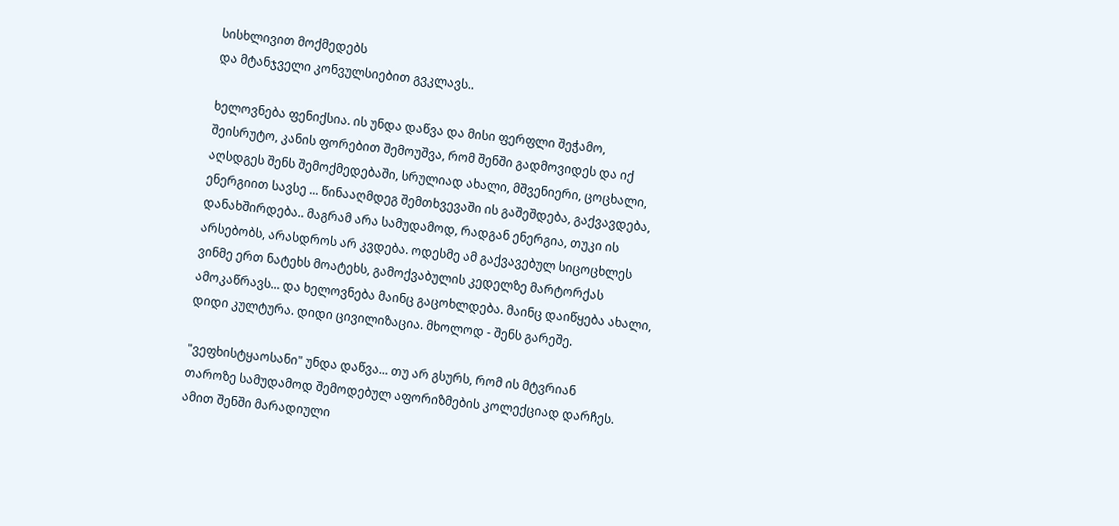სისხლივით მოქმედებს
და მტანჯველი კონვულსიებით გვკლავს..

ხელოვნება ფენიქსია. ის უნდა დაწვა და მისი ფერფლი შეჭამო,
შეისრუტო, კანის ფორებით შემოუშვა, რომ შენში გადმოვიდეს და იქ
აღსდგეს შენს შემოქმედებაში, სრულიად ახალი, მშვენიერი, ცოცხალი,
ენერგიით სავსე ... წინააღმდეგ შემთხვევაში ის გაშეშდება, გაქვავდება,
დანახშირდება.. მაგრამ არა სამუდამოდ, რადგან ენერგია, თუკი ის
არსებობს, არასდროს არ კვდება. ოდესმე ამ გაქვავებულ სიცოცხლეს
ვინმე ერთ ნატეხს მოატეხს, გამოქვაბულის კედელზე მარტორქას
ამოკაწრავს... და ხელოვნება მაინც გაცოხლდება. მაინც დაიწყება ახალი,
დიდი კულტურა. დიდი ცივილიზაცია. მხოლოდ - შენს გარეშე.

"ვეფხისტყაოსანი" უნდა დაწვა... თუ არ გსურს, რომ ის მტვრიან
თაროზე სამუდამოდ შემოდებულ აფორიზმების კოლექციად დარჩეს.
ამით შენში მარადიული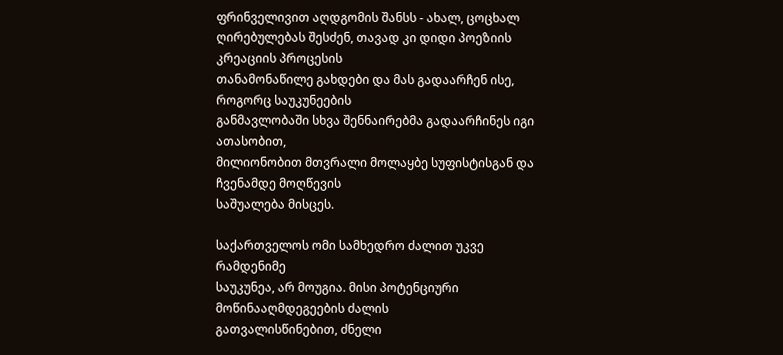ფრინველივით აღდგომის შანსს - ახალ, ცოცხალ
ღირებულებას შესძენ, თავად კი დიდი პოეზიის კრეაციის პროცესის
თანამონაწილე გახდები და მას გადაარჩენ ისე, როგორც საუკუნეების
განმავლობაში სხვა შენნაირებმა გადაარჩინეს იგი ათასობით,
მილიონობით მთვრალი მოლაყბე სუფისტისგან და ჩვენამდე მოღწევის
საშუალება მისცეს.

საქართველოს ომი სამხედრო ძალით უკვე რამდენიმე
საუკუნეა, არ მოუგია. მისი პოტენციური მოწინააღმდეგეების ძალის
გათვალისწინებით, ძნელი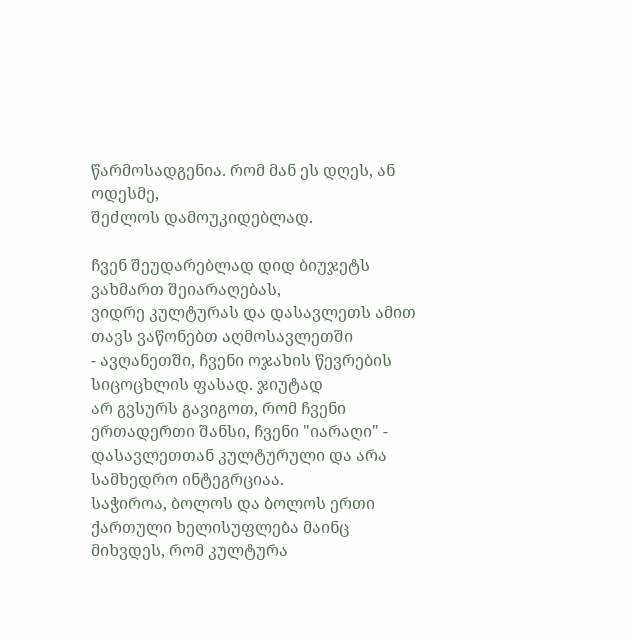წარმოსადგენია. რომ მან ეს დღეს, ან ოდესმე,
შეძლოს დამოუკიდებლად.

ჩვენ შეუდარებლად დიდ ბიუჯეტს ვახმართ შეიარაღებას,
ვიდრე კულტურას და დასავლეთს ამით თავს ვაწონებთ აღმოსავლეთში
- ავღანეთში, ჩვენი ოჯახის წევრების სიცოცხლის ფასად. ჯიუტად
არ გვსურს გავიგოთ, რომ ჩვენი ერთადერთი შანსი, ჩვენი "იარაღი" -
დასავლეთთან კულტურული და არა სამხედრო ინტეგრციაა.
საჭიროა, ბოლოს და ბოლოს ერთი ქართული ხელისუფლება მაინც
მიხვდეს, რომ კულტურა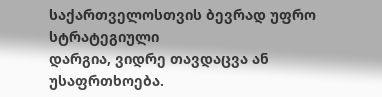საქართველოსთვის ბევრად უფრო სტრატეგიული
დარგია, ვიდრე თავდაცვა ან უსაფრთხოება.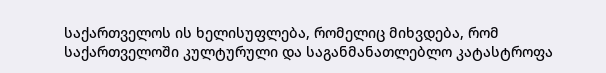საქართველოს ის ხელისუფლება, რომელიც მიხვდება, რომ
საქართველოში კულტურული და საგანმანათლებლო კატასტროფა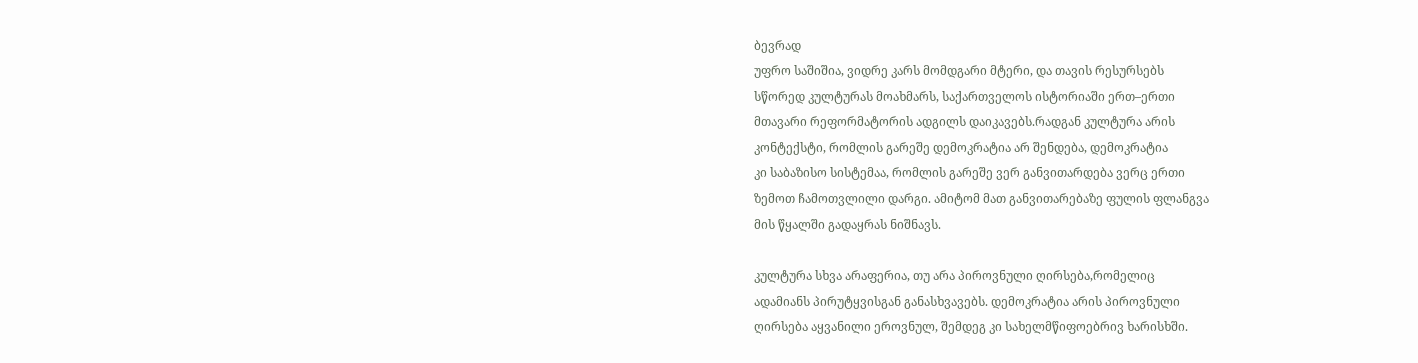ბევრად
უფრო საშიშია, ვიდრე კარს მომდგარი მტერი, და თავის რესურსებს
სწორედ კულტურას მოახმარს, საქართველოს ისტორიაში ერთ–ერთი
მთავარი რეფორმატორის ადგილს დაიკავებს.რადგან კულტურა არის
კონტექსტი, რომლის გარეშე დემოკრატია არ შენდება, დემოკრატია
კი საბაზისო სისტემაა, რომლის გარეშე ვერ განვითარდება ვერც ერთი
ზემოთ ჩამოთვლილი დარგი. ამიტომ მათ განვითარებაზე ფულის ფლანგვა
მის წყალში გადაყრას ნიშნავს.

კულტურა სხვა არაფერია, თუ არა პიროვნული ღირსება,რომელიც
ადამიანს პირუტყვისგან განასხვავებს. დემოკრატია არის პიროვნული
ღირსება აყვანილი ეროვნულ, შემდეგ კი სახელმწიფოებრივ ხარისხში.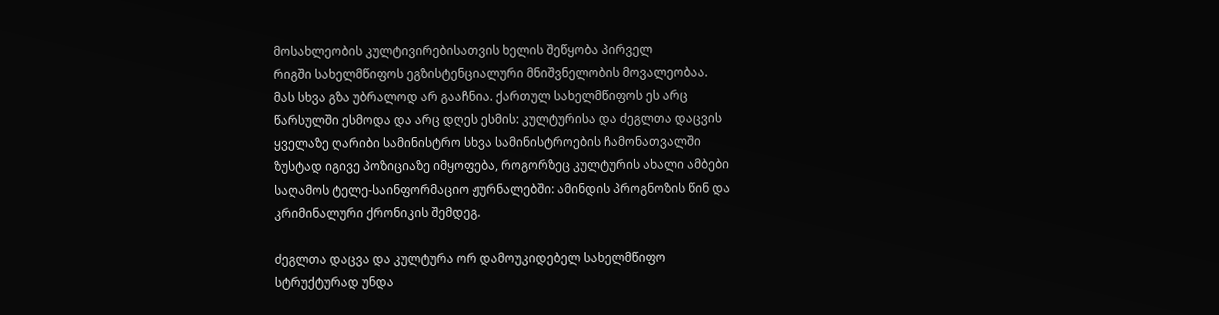მოსახლეობის კულტივირებისათვის ხელის შეწყობა პირველ
რიგში სახელმწიფოს ეგზისტენციალური მნიშვნელობის მოვალეობაა.
მას სხვა გზა უბრალოდ არ გააჩნია. ქართულ სახელმწიფოს ეს არც
წარსულში ესმოდა და არც დღეს ესმის: კულტურისა და ძეგლთა დაცვის
ყველაზე ღარიბი სამინისტრო სხვა სამინისტროების ჩამონათვალში
ზუსტად იგივე პოზიციაზე იმყოფება, როგორზეც კულტურის ახალი ამბები
საღამოს ტელე-საინფორმაციო ჟურნალებში: ამინდის პროგნოზის წინ და
კრიმინალური ქრონიკის შემდეგ.

ძეგლთა დაცვა და კულტურა ორ დამოუკიდებელ სახელმწიფო
სტრუქტურად უნდა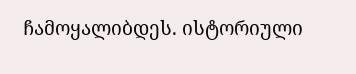ჩამოყალიბდეს. ისტორიული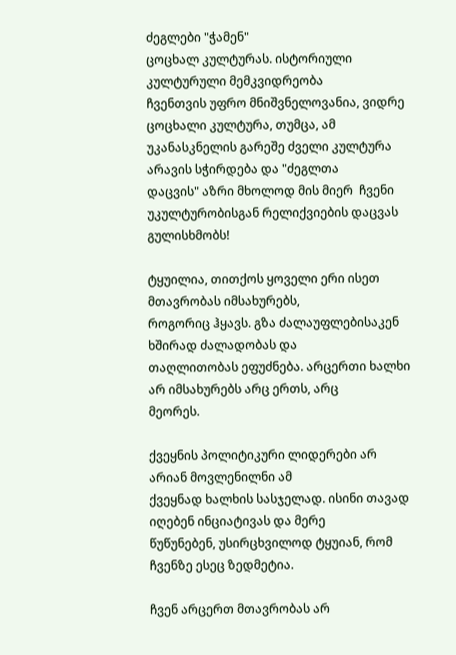ძეგლები "ჭამენ"
ცოცხალ კულტურას. ისტორიული კულტურული მემკვიდრეობა
ჩვენთვის უფრო მნიშვნელოვანია, ვიდრე ცოცხალი კულტურა, თუმცა, ამ
უკანასკნელის გარეშე ძველი კულტურა არავის სჭირდება და "ძეგლთა
დაცვის" აზრი მხოლოდ მის მიერ  ჩვენი უკულტურობისგან რელიქვიების დაცვას გულისხმობს!

ტყუილია, თითქოს ყოველი ერი ისეთ მთავრობას იმსახურებს,
როგორიც ჰყავს. გზა ძალაუფლებისაკენ ხშირად ძალადობას და
თაღლითობას ეფუძნება. არცერთი ხალხი არ იმსახურებს არც ერთს, არც
მეორეს.

ქვეყნის პოლიტიკური ლიდერები არ არიან მოვლენილნი ამ
ქვეყნად ხალხის სასჯელად. ისინი თავად იღებენ ინციატივას და მერე
წუწუნებენ, უსირცხვილოდ ტყუიან, რომ ჩვენზე ესეც ზედმეტია.

ჩვენ არცერთ მთავრობას არ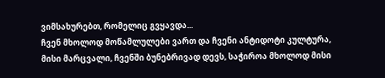ვიმსახურებთ, რომელიც გვყავდა...
ჩვენ მხოლოდ მოწამლულები ვართ და ჩვენი ანტიდოტი კულტურა,
მისი მარცვალი, ჩვენში ბუნებრივად დევს, საჭიროა მხოლოდ მისი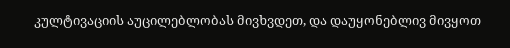კულტივაციის აუცილებლობას მივხვდეთ, და დაუყონებლივ მივყოთ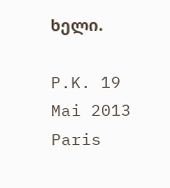ხელი.

P.K. 19 Mai 2013 Paris